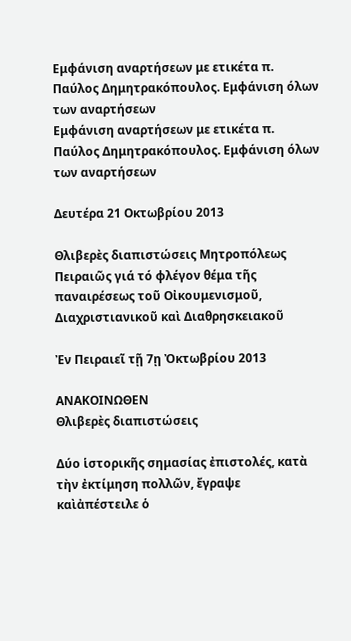Εμφάνιση αναρτήσεων με ετικέτα π. Παύλος Δημητρακόπουλος. Εμφάνιση όλων των αναρτήσεων
Εμφάνιση αναρτήσεων με ετικέτα π. Παύλος Δημητρακόπουλος. Εμφάνιση όλων των αναρτήσεων

Δευτέρα 21 Οκτωβρίου 2013

Θλιβερὲς διαπιστώσεις Μητροπόλεως Πειραιῶς γιά τό φλέγον θέμα τῆς παναιρέσεως τοῦ Οἰκουμενισμοῦ, Διαχριστιανικοῦ καὶ Διαθρησκειακοῦ

Ἐν Πειραιεῖ τῇ 7ῃ Ὀκτωβρίου 2013

ΑΝΑΚΟΙΝΩΘΕΝ
Θλιβερὲς διαπιστώσεις

Δύο ἱστορικῆς σημασίας ἐπιστολές, κατὰ τὴν ἐκτίμηση πολλῶν, ἔγραψε καὶἀπέστειλε ὁ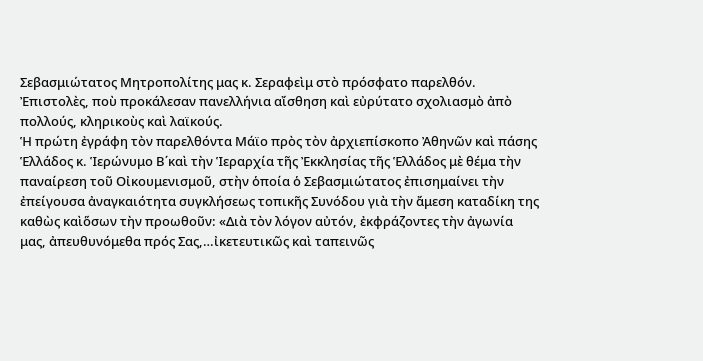Σεβασμιώτατος Μητροπολίτης μας κ. Σεραφεὶμ στὸ πρόσφατο παρελθόν. Ἐπιστολὲς, ποὺ προκάλεσαν πανελλήνια αἴσθηση καὶ εὐρύτατο σχολιασμὸ ἀπὸ πολλούς, κληρικοὺς καὶ λαϊκούς.
Ἡ πρώτη ἐγράφη τὸν παρελθόντα Μάϊο πρὸς τὸν ἀρχιεπίσκοπο Ἀθηνῶν καὶ πάσης Ἑλλάδος κ. Ἱερώνυμο Β΄καὶ τὴν Ἱεραρχία τῆς Ἐκκλησίας τῆς Ἑλλάδος μὲ θέμα τὴν παναίρεση τοῦ Οἰκουμενισμοῦ, στὴν ὁποία ὁ Σεβασμιώτατος ἐπισημαίνει τὴν ἐπείγουσα ἀναγκαιότητα συγκλήσεως τοπικῆς Συνόδου γιὰ τὴν ἄμεση καταδίκη της καθὼς καὶὅσων τὴν προωθοῦν: «Διὰ τὸν λόγον αὐτόν, ἐκφράζοντες τὴν ἀγωνία μας, ἀπευθυνόμεθα πρός Σας,…ἰκετευτικῶς καὶ ταπεινῶς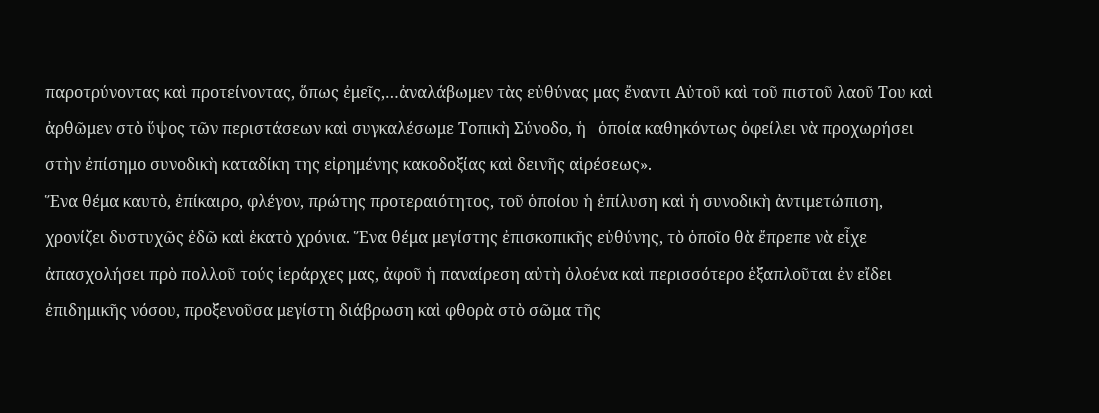παροτρύνοντας καὶ προτείνοντας, ὅπως ἐμεῖς,…ἀναλάβωμεν τὰς εὐθύνας μας ἔναντι Αὐτοῦ καὶ τοῦ πιστοῦ λαοῦ Του καὶ ἀρθῶμεν στὸ ὕψος τῶν περιστάσεων καὶ συγκαλέσωμε Τοπικὴ Σύνοδο, ἡ   ὁποία καθηκόντως ὀφείλει νὰ προχωρήσει στὴν ἐπίσημο συνοδικὴ καταδίκη της εἰρημένης κακοδοξίας καὶ δεινῆς αἱρέσεως».
Ἕνα θέμα καυτὸ, ἐπίκαιρο, φλέγον, πρώτης προτεραιότητος, τοῦ ὁποίου ἡ ἐπίλυση καὶ ἡ συνοδικὴ ἀντιμετώπιση, χρονίζει δυστυχῶς ἐδῶ καὶ ἑκατὸ χρόνια. Ἕνα θέμα μεγίστης ἐπισκοπικῆς εὐθύνης, τὸ ὁποῖο θὰ ἔπρεπε νὰ εἶχε ἀπασχολήσει πρὸ πολλοῦ τούς ἱεράρχες μας, ἀφοῦ ἡ παναίρεση αὐτὴ ὁλοένα καὶ περισσότερο ἑξαπλοῦται ἐν εἴδει ἐπιδημικῆς νόσου, προξενοῦσα μεγίστη διάβρωση καὶ φθορὰ στὸ σῶμα τῆς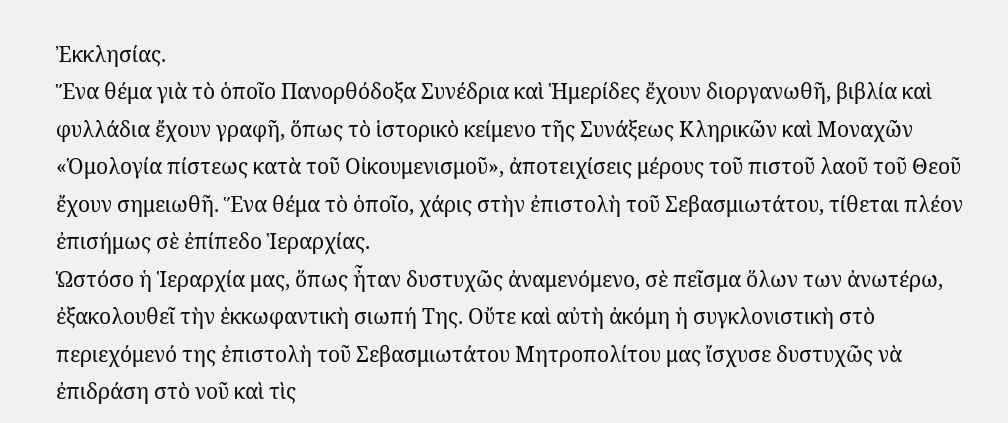Ἐκκλησίας.
Ἕνα θέμα γιὰ τὸ ὁποῖο Πανορθόδοξα Συνέδρια καὶ Ἡμερίδες ἔχουν διοργανωθῆ, βιβλία καὶ φυλλάδια ἔχουν γραφῆ, ὅπως τὸ ἱστορικὸ κείμενο τῆς Συνάξεως Κληρικῶν καὶ Μοναχῶν «Ὁμολογία πίστεως κατὰ τοῦ Οἰκουμενισμοῦ», ἀποτειχίσεις μέρους τοῦ πιστοῦ λαοῦ τοῦ Θεοῦ ἔχουν σημειωθῆ. Ἕνα θέμα τὸ ὁποῖο, χάρις στὴν ἐπιστολὴ τοῦ Σεβασμιωτάτου, τίθεται πλέον ἐπισήμως σὲ ἐπίπεδο Ἱεραρχίας.
Ὡστόσο ἡ Ἱεραρχία μας, ὅπως ἦταν δυστυχῶς ἀναμενόμενο, σὲ πεῖσμα ὅλων των ἀνωτέρω, ἐξακολουθεῖ τὴν ἐκκωφαντικὴ σιωπή Της. Οὔτε καὶ αὐτὴ ἀκόμη ἡ συγκλονιστικὴ στὸ περιεχόμενό της ἐπιστολὴ τοῦ Σεβασμιωτάτου Μητροπολίτου μας ἴσχυσε δυστυχῶς νὰ ἐπιδράση στὸ νοῦ καὶ τὶς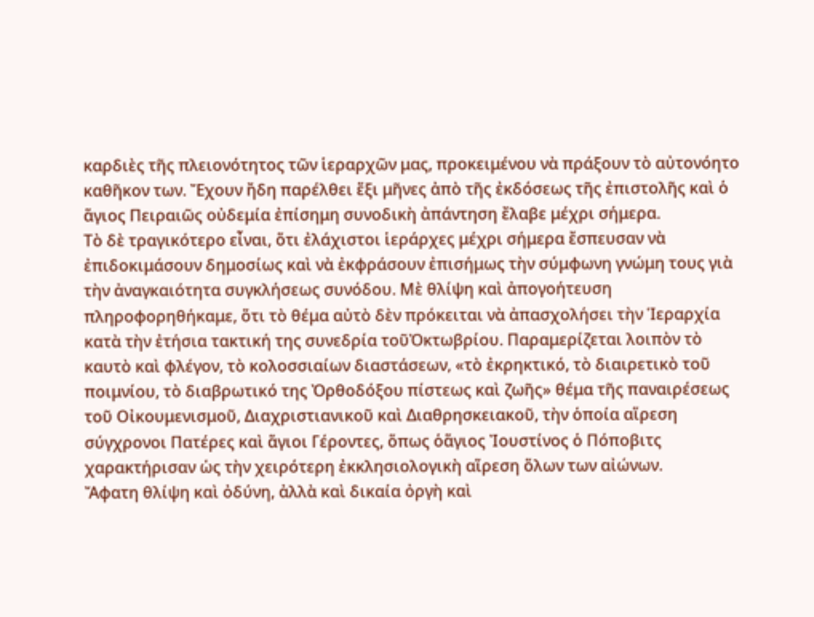καρδιὲς τῆς πλειονότητος τῶν ἱεραρχῶν μας, προκειμένου νὰ πράξουν τὸ αὐτονόητο καθῆκον των. Ἔχουν ἤδη παρέλθει ἕξι μῆνες ἀπὸ τῆς ἐκδόσεως τῆς ἐπιστολῆς καὶ ὁ ἅγιος Πειραιῶς οὐδεμία ἐπίσημη συνοδικὴ ἀπάντηση ἔλαβε μέχρι σήμερα.
Τὸ δὲ τραγικότερο εἶναι, ὅτι ἐλάχιστοι ἱεράρχες μέχρι σήμερα ἔσπευσαν νὰ ἐπιδοκιμάσουν δημοσίως καὶ νὰ ἐκφράσουν ἐπισήμως τὴν σύμφωνη γνώμη τους γιὰ τὴν ἀναγκαιότητα συγκλήσεως συνόδου. Μὲ θλίψη καὶ ἀπογοήτευση πληροφορηθήκαμε, ὅτι τὸ θέμα αὐτὸ δὲν πρόκειται νὰ ἀπασχολήσει τὴν Ἱεραρχία κατὰ τὴν ἐτήσια τακτική της συνεδρία τοῦὈκτωβρίου. Παραμερίζεται λοιπὸν τὸ καυτὸ καὶ φλέγον, τὸ κολοσσιαίων διαστάσεων, «τὸ ἐκρηκτικό, τὸ διαιρετικὸ τοῦ ποιμνίου, τὸ διαβρωτικό της Ὀρθοδόξου πίστεως καὶ ζωῆς» θέμα τῆς παναιρέσεως τοῦ Οἰκουμενισμοῦ, Διαχριστιανικοῦ καὶ Διαθρησκειακοῦ, τὴν ὁποία αἵρεση σύγχρονοι Πατέρες καὶ ἅγιοι Γέροντες, ὅπως ὁἅγιος Ἰουστίνος ὁ Πόποβιτς χαρακτήρισαν ὡς τὴν χειρότερη ἐκκλησιολογικὴ αἵρεση ὅλων των αἰώνων.
Ἄφατη θλίψη καὶ ὀδύνη, ἀλλὰ καὶ δικαία ὀργὴ καὶ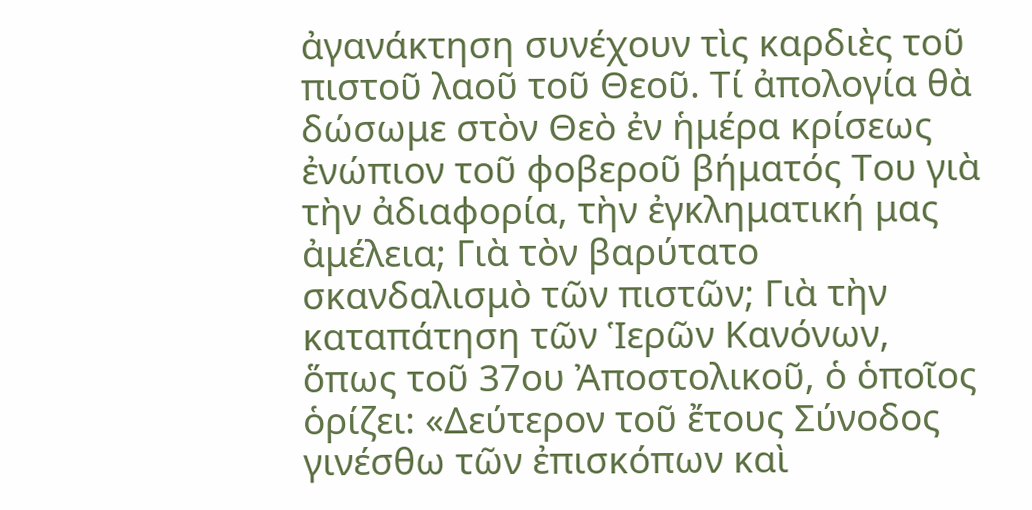ἀγανάκτηση συνέχουν τὶς καρδιὲς τοῦ πιστοῦ λαοῦ τοῦ Θεοῦ. Τί ἀπολογία θὰ δώσωμε στὸν Θεὸ ἐν ἡμέρα κρίσεως ἐνώπιον τοῦ φοβεροῦ βήματός Του γιὰ τὴν ἀδιαφορία, τὴν ἐγκληματική μας ἀμέλεια; Γιὰ τὸν βαρύτατο σκανδαλισμὸ τῶν πιστῶν; Γιὰ τὴν καταπάτηση τῶν Ἱερῶν Κανόνων, ὅπως τοῦ 37ου Ἀποστολικοῦ, ὁ ὁποῖος ὁρίζει: «Δεύτερον τοῦ ἔτους Σύνοδος γινέσθω τῶν ἐπισκόπων καὶ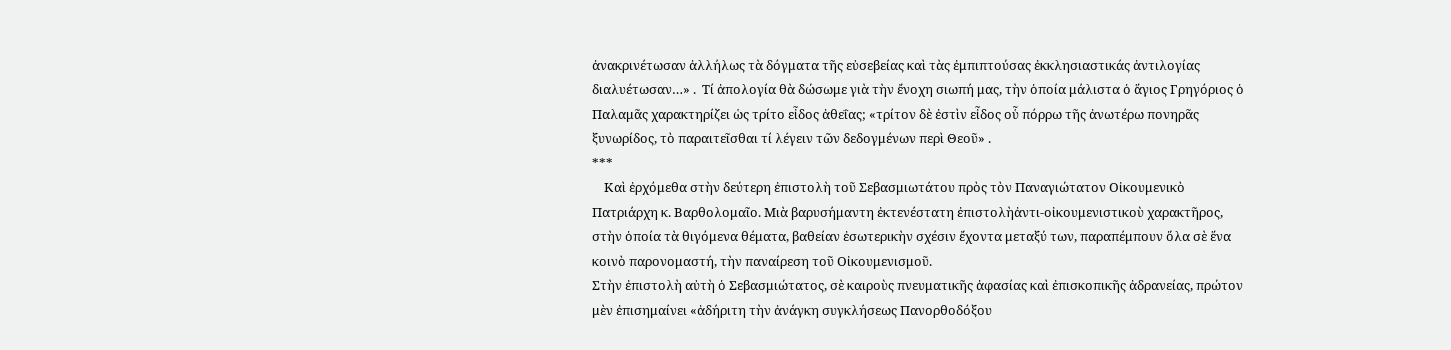ἀνακρινέτωσαν ἀλλήλως τὰ δόγματα τῆς εὐσεβείας καὶ τὰς ἐμπιπτούσας ἐκκλησιαστικάς ἀντιλογίας διαλυέτωσαν…» .  Τί ἀπολογία θὰ δώσωμε γιὰ τὴν ἔνοχη σιωπή μας, τὴν ὁποία μάλιστα ὁ ἅγιος Γρηγόριος ὁ Παλαμᾶς χαρακτηρίζει ὡς τρίτο εἶδος ἀθεΐας; «τρίτον δὲ ἐστὶν εἶδος οὗ πόρρω τῆς ἀνωτέρω πονηρᾶς ξυνωρίδος, τὸ παραιτεῖσθαι τί λέγειν τῶν δεδογμένων περὶ Θεοῦ» .
***
    Καὶ ἐρχόμεθα στὴν δεύτερη ἐπιστολὴ τοῦ Σεβασμιωτάτου πρὸς τὸν Παναγιώτατον Οἰκουμενικὸ Πατριάρχη κ. Βαρθολομαῖο. Μιὰ βαρυσήμαντη ἐκτενέστατη ἐπιστολὴἀντι-οἰκουμενιστικοὺ χαρακτῆρος, στὴν ὁποία τὰ θιγόμενα θέματα, βαθείαν ἐσωτερικὴν σχέσιν ἔχοντα μεταξύ των, παραπέμπουν ὅλα σὲ ἕνα κοινὸ παρονομαστή, τὴν παναίρεση τοῦ Οἰκουμενισμοῦ.
Στὴν ἐπιστολὴ αὐτὴ ὁ Σεβασμιώτατος, σὲ καιροὺς πνευματικῆς ἀφασίας καὶ ἐπισκοπικῆς ἀδρανείας, πρώτον μὲν ἐπισημαίνει «ἀδήριτη τὴν ἀνάγκη συγκλήσεως Πανορθοδόξου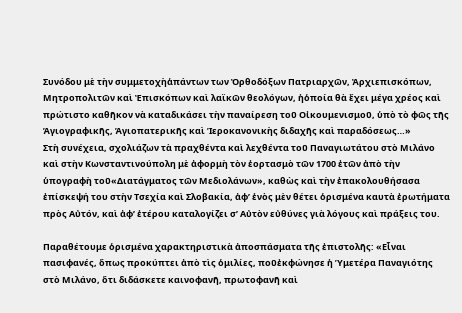Συνόδου μὲ τὴν συμμετοχὴἁπάντων των Ὀρθοδόξων Πατριαρχῶν, Ἀρχιεπισκόπων, Μητροπολιτῶν καὶ Ἐπισκόπων καὶ λαϊκῶν θεολόγων, ἡὁποία θὰ ἔχει μέγα χρέος καὶ πρώτιστο καθῆκον νὰ καταδικάσει τὴν παναίρεση τοῦ Οἰκουμενισμοῦ, ὑπὸ τὸ φῶς τῆς Ἁγιογραφικῆς, Ἁγιοπατερικῆς καὶ Ἱεροκανονικὴς διδαχῆς καὶ παραδόσεως…»
Στὴ συνέχεια, σχολιάζων τὰ πραχθέντα καὶ λεχθέντα τοῦ Παναγιωτάτου στὸ Μιλάνο καὶ στὴν Κωνσταντινούπολη μὲ ἀφορμὴ τὸν ἑορτασμὸ τῶν 1700 ἐτῶν ἀπὸ τὴν ὑπογραφὴ τοῦ«Διατάγματος τῶν Μεδιολάνων», καθὼς καὶ τὴν ἐπακολουθήσασα ἐπίσκεψή του στὴν Τσεχία καὶ Σλοβακία, ἀφ’ ἑνὸς μὲν θέτει ὁρισμένα καυτὰ ἐρωτήματα πρὸς Αὐτόν, καὶ ἀφ’ ἑτέρου καταλογίζει σ’ Αὐτὸν εὐθύνες γιὰ λόγους καὶ πράξεις του.

Παραθέτουμε ὁρισμένα χαρακτηριστικὰ ἀποσπάσματα τῆς ἐπιστολῆς: «Εἶναι πασιφανές, ὅπως προκύπτει ἀπὸ τὶς ὁμιλίες, ποῦἐκφώνησε ἡ Ὑμετέρα Παναγιότης στὸ Μιλάνο, ὅτι διδάσκετε καινοφανῆ, πρωτοφανῆ καὶ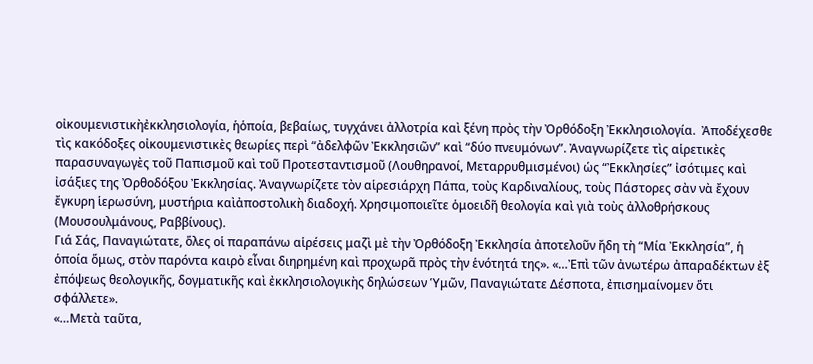οἰκουμενιστικὴἐκκλησιολογία, ἡὁποία, βεβαίως, τυγχάνει ἀλλοτρία καὶ ξένη πρὸς τὴν Ὀρθόδοξη Ἐκκλησιολογία.  Ἀποδέχεσθε τὶς κακόδοξες οἰκουμενιστικὲς θεωρίες περὶ “ἀδελφῶν Ἐκκλησιῶν” καὶ “δύο πνευμόνων”. Ἀναγνωρίζετε τὶς αἱρετικὲς παρασυναγωγὲς τοῦ Παπισμοῦ καὶ τοῦ Προτεσταντισμοῦ (Λουθηρανοί, Μεταρρυθμισμένοι) ὡς “Ἐκκλησίες” ἰσότιμες καὶ ἰσάξιες της Ὀρθοδόξου Ἐκκλησίας. Ἀναγνωρίζετε τὸν αἱρεσιάρχη Πάπα, τοὺς Καρδιναλίους, τοὺς Πάστορες σὰν νὰ ἔχουν ἔγκυρη ἱερωσύνη, μυστήρια καὶἀποστολικὴ διαδοχή. Χρησιμοποιεῖτε ὁμοειδῆ θεολογία καὶ γιὰ τοὺς ἀλλοθρήσκους (Μουσουλμάνους, Ραββίνους).
Γιά Σάς, Παναγιώτατε, ὅλες οἱ παραπάνω αἱρέσεις μαζὶ μὲ τὴν Ὀρθόδοξη Ἐκκλησία ἀποτελοῦν ἤδη τὴ “Μία Ἐκκλησία”, ἡ ὁποία ὅμως, στὸν παρόντα καιρὸ εἶναι διηρημένη καὶ προχωρᾶ πρὸς τὴν ἑνότητά της». «…Ἐπὶ τῶν ἀνωτέρω ἀπαραδέκτων ἐξ ἐπόψεως θεολογικῆς, δογματικῆς καὶ ἐκκλησιολογικὴς δηλώσεων Ὑμῶν, Παναγιώτατε Δέσποτα, ἐπισημαίνομεν ὅτι σφάλλετε».
«…Μετὰ ταῦτα,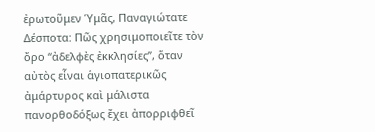ἐρωτοῦμεν Ὑμᾶς, Παναγιώτατε Δέσποτα: Πῶς χρησιμοποιεῖτε τὸν ὄρο “ἀδελφὲς ἐκκλησίες”, ὅταν αὐτὸς εἶναι ἁγιοπατερικῶς ἀμάρτυρος καὶ μάλιστα πανορθοδόξως ἔχει ἀπορριφθεῖ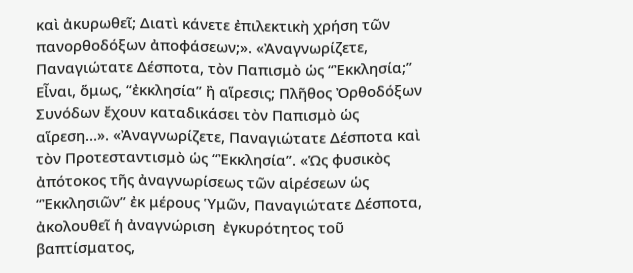καὶ ἀκυρωθεῖ; Διατὶ κάνετε ἐπιλεκτικὴ χρήση τῶν πανορθοδόξων ἀποφάσεων;». «Ἀναγνωρίζετε, Παναγιώτατε Δέσποτα, τὸν Παπισμὸ ὡς “Ἐκκλησία;” Εἶναι, ὅμως, “ἐκκλησία” ἢ αἵρεσις; Πλῆθος Ὀρθοδόξων Συνόδων ἔχουν καταδικάσει τὸν Παπισμὸ ὡς αἵρεση…». «Ἀναγνωρίζετε, Παναγιώτατε Δέσποτα καὶ τὸν Προτεσταντισμὸ ὡς “Ἐκκλησία”. «Ὡς φυσικὸς ἀπότοκος τῆς ἀναγνωρίσεως τῶν αἱρέσεων ὡς “Ἐκκλησιῶν” ἐκ μέρους Ὑμῶν, Παναγιώτατε Δέσποτα, ἀκολουθεῖ ἡ ἀναγνώριση  ἐγκυρότητος τοῦ βαπτίσματος,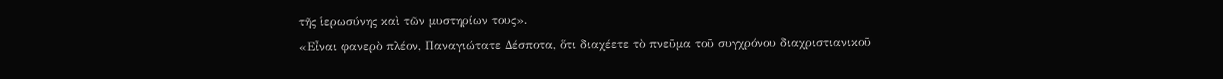τῆς ἱερωσύνης καὶ τῶν μυστηρίων τους».
«Εἶναι φανερὸ πλέον, Παναγιώτατε Δέσποτα, ὅτι διαχέετε τὸ πνεῦμα τοῦ συγχρόνου διαχριστιανικοῦ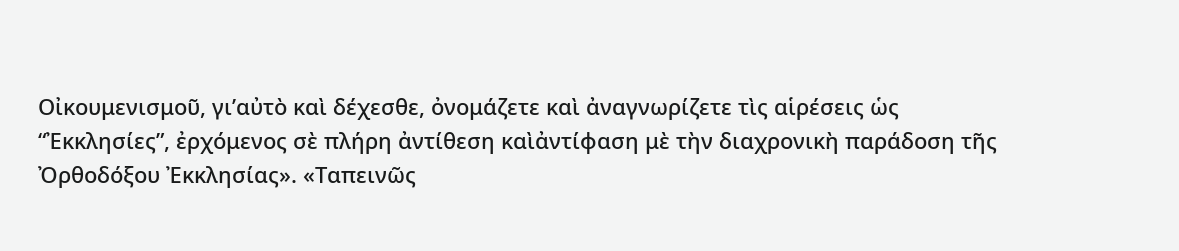Οἰκουμενισμοῦ, γι’αὐτὸ καὶ δέχεσθε, ὀνομάζετε καὶ ἀναγνωρίζετε τὶς αἱρέσεις ὡς  “Ἐκκλησίες”, ἐρχόμενος σὲ πλήρη ἀντίθεση καὶἀντίφαση μὲ τὴν διαχρονικὴ παράδοση τῆς Ὀρθοδόξου Ἐκκλησίας». «Ταπεινῶς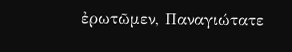ἐρωτῶμεν, Παναγιώτατε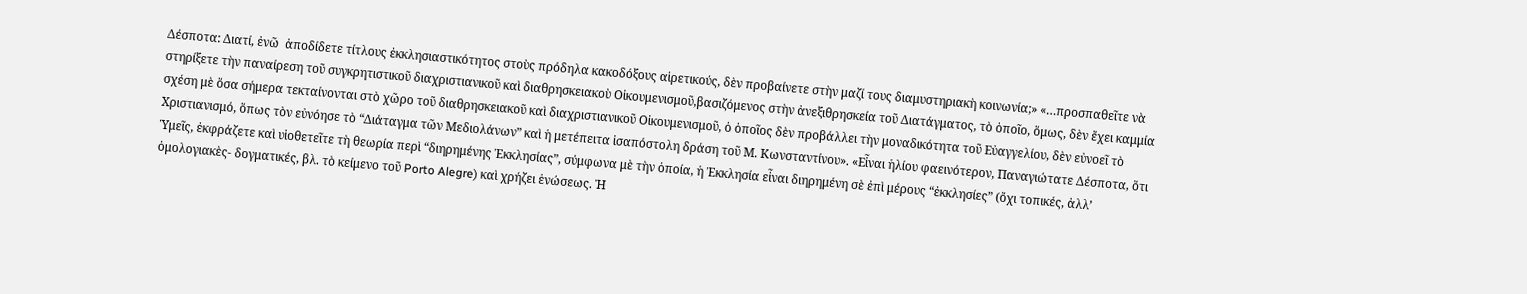Δέσποτα: Διατί, ἐνῶ  ἀποδίδετε τίτλους ἐκκλησιαστικότητος στοὺς πρόδηλα κακοδόξους αἱρετικούς, δὲν προβαίνετε στὴν μαζί τους διαμυστηριακὴ κοινωνία;» «…προσπαθεῖτε νὰ στηρίξετε τὴν παναίρεση τοῦ συγκρητιστικοῦ διαχριστιανικοῦ καὶ διαθρησκειακοὺ Οἰκουμενισμοῦ,βασιζόμενος στὴν ἀνεξιθρησκεία τοῦ Διατάγματος, τὸ ὁποῖο, ὅμως, δὲν ἔχει καμμία σχέση μὲ ὅσα σήμερα τεκταίνονται στὸ χῶρο τοῦ διαθρησκειακοῦ καὶ διαχριστιανικοῦ Οἰκουμενισμοῦ, ὁ ὁποῖος δὲν προβάλλει τὴν μοναδικότητα τοῦ Εὐαγγελίου, δὲν εὐνοεῖ τὸ Χριστιανισμό, ὅπως τὸν εὐνόησε τὸ “Διάταγμα τῶν Μεδιολάνων” καὶ ἡ μετέπειτα ἰσαπόστολη δράση τοῦ Μ. Κωνσταντίνου». «Εἶναι ἡλίου φαεινότερον, Παναγιώτατε Δέσποτα, ὅτι Ὑμεῖς, ἐκφράζετε καὶ υἱοθετεῖτε τὴ θεωρία περὶ “διηρημένης Ἐκκλησίας”, σύμφωνα μὲ τὴν ὁποία, ἡ Ἐκκλησία εἶναι διηρημένη σὲ ἐπὶ μέρους “ἐκκλησίες” (ὄχι τοπικές, ἀλλ’ ὁμολογιακὲς- δογματικές, βλ. τὸ κείμενο τοῦ Porto Alegre) καὶ χρήζει ἑνώσεως. Ἡ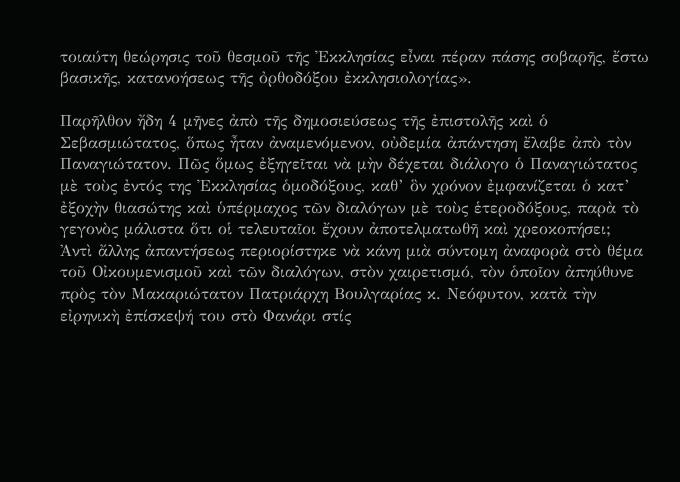τοιαύτη θεώρησις τοῦ θεσμοῦ τῆς Ἐκκλησίας εἶναι πέραν πάσης σοβαρῆς, ἔστω βασικῆς, κατανοήσεως τῆς ὀρθοδόξου ἐκκλησιολογίας».

Παρῆλθον ἤδη 4 μῆνες ἀπὸ τῆς δημοσιεύσεως τῆς ἐπιστολῆς καὶ ὁ Σεβασμιώτατος, ὅπως ἦταν ἀναμενόμενον, οὐδεμία ἀπάντηση ἔλαβε ἀπὸ τὸν Παναγιώτατον. Πῶς ὅμως ἐξηγεῖται νὰ μὴν δέχεται διάλογο ὁ Παναγιώτατος μὲ τοὺς ἐντός της Ἐκκλησίας ὁμοδόξους, καθ’ ὃν χρόνον ἐμφανίζεται ὁ κατ’ ἐξοχὴν θιασώτης καὶ ὑπέρμαχος τῶν διαλόγων μὲ τοὺς ἑτεροδόξους, παρὰ τὸ γεγονὸς μάλιστα ὅτι οἱ τελευταῖοι ἔχουν ἀποτελματωθῆ καὶ χρεοκοπήσει;
Ἀντὶ ἄλλης ἀπαντήσεως περιορίστηκε νὰ κάνη μιὰ σύντομη ἀναφορὰ στὸ θέμα τοῦ Οἰκουμενισμοῦ καὶ τῶν διαλόγων, στὸν χαιρετισμό, τὸν ὁποῖον ἀπηύθυνε πρὸς τὸν Μακαριώτατον Πατριάρχη Βουλγαρίας κ. Νεόφυτον, κατὰ τὴν εἰρηνικὴ ἐπίσκεψή του στὸ Φανάρι στίς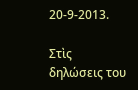20-9-2013.

Στὶς δηλώσεις του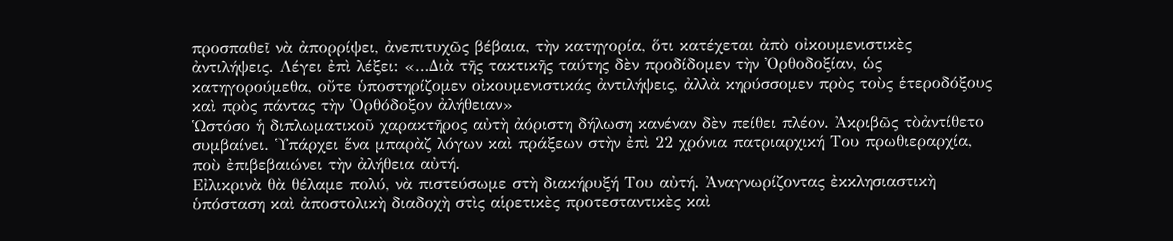προσπαθεῖ νὰ ἀπορρίψει, ἀνεπιτυχῶς βέβαια, τὴν κατηγορία, ὅτι κατέχεται ἀπὸ οἰκουμενιστικὲς ἀντιλήψεις. Λέγει ἐπὶ λέξει: «…Διὰ τῆς τακτικῆς ταύτης δὲν προδίδομεν τὴν Ὀρθοδοξίαν, ὡς κατηγορούμεθα, οὔτε ὑποστηρίζομεν οἰκουμενιστικάς ἀντιλήψεις, ἀλλὰ κηρύσσομεν πρὸς τοὺς ἑτεροδόξους καὶ πρὸς πάντας τὴν Ὀρθόδοξον ἀλήθειαν»
Ὡστόσο ἡ διπλωματικοῦ χαρακτῆρος αὐτὴ ἀόριστη δήλωση κανέναν δὲν πείθει πλέον. Ἀκριβῶς τὸἀντίθετο συμβαίνει. Ὑπάρχει ἕνα μπαρὰζ λόγων καὶ πράξεων στὴν ἐπὶ 22 χρόνια πατριαρχική Του πρωθιεραρχία, ποὺ ἐπιβεβαιώνει τὴν ἀλήθεια αὐτή.
Εἰλικρινὰ θὰ θέλαμε πολύ, νὰ πιστεύσωμε στὴ διακήρυξή Του αὐτή. Ἀναγνωρίζοντας ἐκκλησιαστικὴ ὑπόσταση καὶ ἀποστολικὴ διαδοχὴ στὶς αἱρετικὲς προτεσταντικὲς καὶ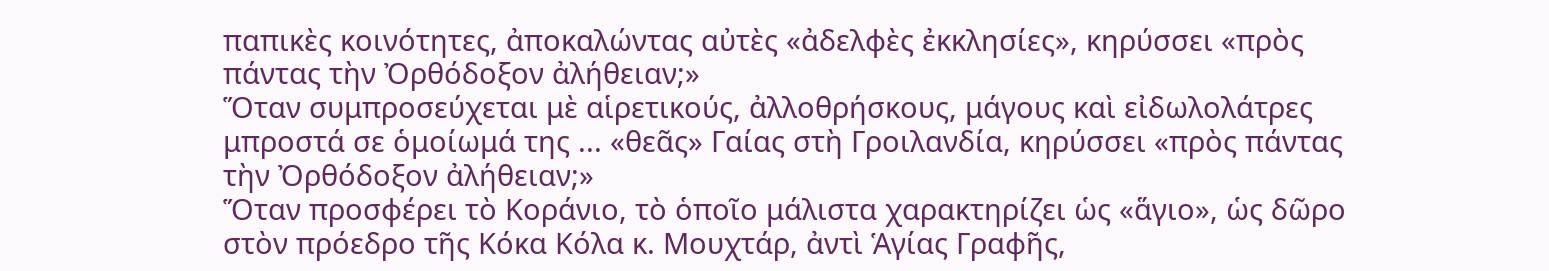παπικὲς κοινότητες, ἀποκαλώντας αὐτὲς «ἀδελφὲς ἐκκλησίες», κηρύσσει «πρὸς πάντας τὴν Ὀρθόδοξον ἀλήθειαν;»
Ὅταν συμπροσεύχεται μὲ αἱρετικούς, ἀλλοθρήσκους, μάγους καὶ εἰδωλολάτρες μπροστά σε ὁμοίωμά της ... «θεᾶς» Γαίας στὴ Γροιλανδία, κηρύσσει «πρὸς πάντας τὴν Ὀρθόδοξον ἀλήθειαν;»
Ὅταν προσφέρει τὸ Κοράνιο, τὸ ὁποῖο μάλιστα χαρακτηρίζει ὡς «ἅγιο», ὡς δῶρο στὸν πρόεδρο τῆς Κόκα Κόλα κ. Μουχτάρ, ἀντὶ Ἁγίας Γραφῆς,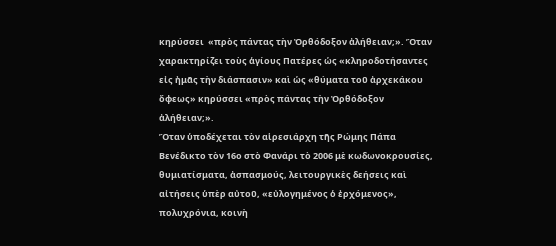κηρύσσει  «πρὸς πάντας τὴν Ὀρθόδοξον ἀλήθειαν;». Ὅταν χαρακτηρίζει τοὺς ἁγίους Πατέρες ὡς «κληροδοτήσαντες εἰς ἠμᾶς τὴν διάσπασιν» καὶ ὡς «θύματα τοῦ ἀρχεκάκου ὄφεως» κηρύσσει «πρὸς πάντας τὴν Ὀρθόδοξον ἀλήθειαν;».
Ὅταν ὑποδέχεται τὸν αἱρεσιάρχη τῆς Ρώμης Πάπα Βενέδικτο τὸν 16ο στὸ Φανάρι τὸ 2006 μὲ κωδωνοκρουσίες, θυμιατίσματα, ἀσπασμούς, λειτουργικὲς δεήσεις καὶ αἰτήσεις ὑπὲρ αὐτοῦ, «εὐλογημένος ὁ ἐρχόμενος», πολυχρόνια, κοινὴ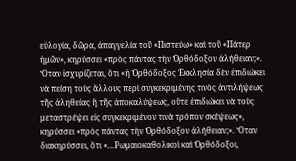εὐλογία, δῶρα, ἀπαγγελία τοῦ «Πιστεύω» καὶ τοῦ «Πάτερ ἠμῶν», κηρύσσει «πρὸς πάντας τὴν Ὀρθόδοξον ἀλήθειαν;».
Ὅταν ἰσχυρίζεται, ὅτι «ἡ Ὀρθόδοξος Ἐκκλησία δὲν ἐπιδιώκει νὰ πείση τοὺς ἄλλους περὶ συγκεκριμένης τινὸς ἀντιλήψεως τῆς ἀληθείας ἢ τῆς ἀποκαλύψεως, οὔτε ἐπιδιώκει νὰ τοὺς μεταστρέψει εἰς συγκεκριμένον τινὰ τρόπον σκέψεως», κηρύσσει «πρὸς πάντας τὴν Ὀρθόδοξον ἀλήθειαν;». Ὅταν διακηρύσσει, ὅτι «…Ρωμαιοκαθολικοὶ καὶ Ὀρθόδοξοι,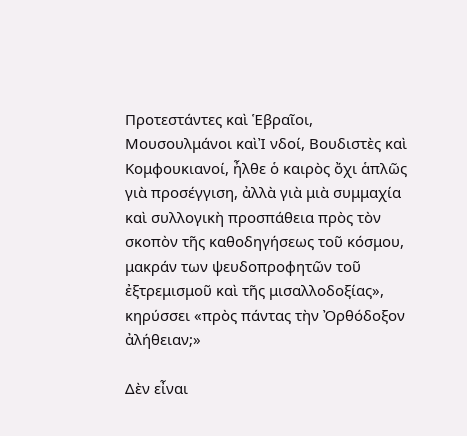Προτεστάντες καὶ Ἑβραῖοι, Μουσουλμάνοι καὶἸ νδοί, Βουδιστὲς καὶ Κομφουκιανοί, ἦλθε ὁ καιρὸς ὄχι ἁπλῶς γιὰ προσέγγιση, ἀλλὰ γιὰ μιὰ συμμαχία καὶ συλλογικὴ προσπάθεια πρὸς τὸν σκοπὸν τῆς καθοδηγήσεως τοῦ κόσμου, μακράν των ψευδοπροφητῶν τοῦ ἐξτρεμισμοῦ καὶ τῆς μισαλλοδοξίας», κηρύσσει «πρὸς πάντας τὴν Ὀρθόδοξον ἀλήθειαν;»

Δὲν εἶναι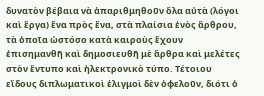δυνατὸν βέβαια νὰ ἀπαριθμηθοῦν ὅλα αὐτὰ (λόγοι καὶ ἔργα) ἕνα πρὸς ἕνα, στὰ πλαίσια ἑνὸς ἄρθρου, τὰ ὁποῖα ὡστόσο κατὰ καιροὺς ἔχουν ἐπισημανθῆ καὶ δημοσιευθῆ μὲ ἄρθρα καὶ μελέτες στὸν ἔντυπο καὶ ἠλεκτρονικὸ τύπο. Τέτοιου εἴδους διπλωματικοὶ ἑλιγμοὶ δὲν ὀφελοῦν, διότι ὁ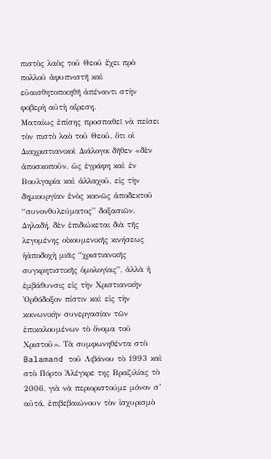πιστὸς λαὸς τοῦ Θεοῦ ἔχει πρὸ πολλοῦ ἀφυπνιστῆ καὶ εὐαισθητοποιηθῆ ἀπέναντι στὴν φοβερὴ αὐτὴ αἵρεση.
Ματαίως ἐπίσης προσπαθεῖ νὰ πείσει τὸν πιστὸ λαὸ τοῦ Θεοῦ, ὅτι οἱ Διαχριστιανικοὶ Διάλογοι δῆθεν «δὲν ἀποσκοποῦν, ὡς ἐγράφη καὶ ἐν Βουλγαρία καὶ ἀλλαχοῦ, εἰς τὴν δημιουργίαν ἑνὸς κοινῶς ἀποδεκτοῦ “συνονθυλεύματος” δοξασιῶν. Δηλαδή, δὲν ἐπιδιώκεται διὰ τῆς λεγομένης οἰκουμενικῆς κινήσεως ἡἀποδοχὴ μιᾶς “χριστιανικῆς συγκρητιστικῆς ὁμολογίας”, ἀλλὰ ἡ ἐμβάθυνσις εἰς τὴν Χριστιανικὴν Ὀρθόδοξον πίστιν καὶ εἰς τὴν κοινωνικὴν συνεργασίαν τῶν ἐπικαλουμένων τὸ ὄνομα τοῦ Χριστοῦ». Τὰ συμφωνηθέντα στὸ Balamand τοῦ Λιβάνου τὸ 1993 καὶ στὸ Πόρτο Ἀλέγκρε της Βραζιλίας τὸ 2006, γιὰ νὰ περιοριστούμε μόνον σ’ αὐτά, ἐπιβεβαιώνουν τὸν ἰσχυρισμὸ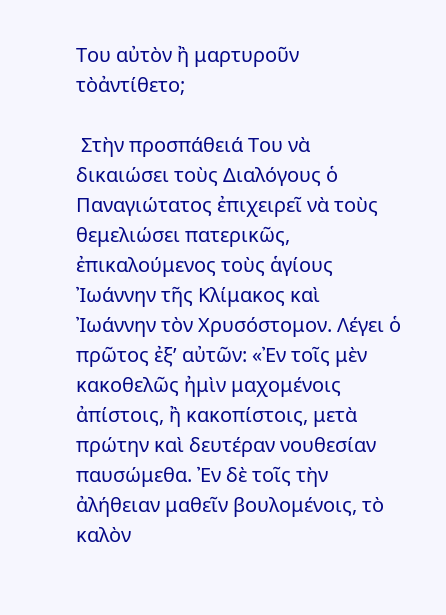Του αὐτὸν ἢ μαρτυροῦν τὸἀντίθετο;

 Στὴν προσπάθειά Του νὰ δικαιώσει τοὺς Διαλόγους ὁ Παναγιώτατος ἐπιχειρεῖ νὰ τοὺς θεμελιώσει πατερικῶς, ἐπικαλούμενος τοὺς ἁγίους Ἰωάννην τῆς Κλίμακος καὶ Ἰωάννην τὸν Χρυσόστομον. Λέγει ὁ πρῶτος ἐξ’ αὐτῶν: «Ἐν τοῖς μὲν κακοθελῶς ἠμὶν μαχομένοις ἀπίστοις, ἢ κακοπίστοις, μετὰ πρώτην καὶ δευτέραν νουθεσίαν παυσώμεθα. Ἐν δὲ τοῖς τὴν ἀλήθειαν μαθεῖν βουλομένοις, τὸ καλὸν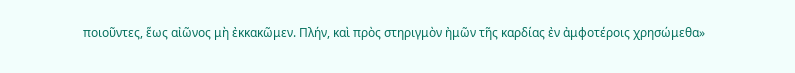ποιοῦντες, ἕως αἰῶνος μὴ ἐκκακῶμεν. Πλήν, καὶ πρὸς στηριγμὸν ἠμῶν τῆς καρδίας ἐν ἀμφοτέροις χρησώμεθα»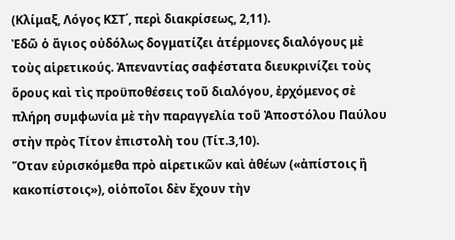(Κλίμαξ, Λόγος ΚΣΤ΄, περὶ διακρίσεως, 2,11).
Ἐδῶ ὁ ἅγιος οὐδόλως δογματίζει ἀτέρμονες διαλόγους μὲ τοὺς αἱρετικούς. Ἀπεναντίας σαφέστατα διευκρινίζει τοὺς ὅρους καὶ τὶς προϋποθέσεις τοῦ διαλόγου, ἐρχόμενος σὲ πλήρη συμφωνία μὲ τὴν παραγγελία τοῦ Ἀποστόλου Παύλου στὴν πρὸς Τίτον ἐπιστολὴ του (Τίτ.3,10).
Ὅταν εὐρισκόμεθα πρὸ αἱρετικῶν καὶ ἀθέων («ἀπίστοις ἢ κακοπίστοις»), οἱὁποῖοι δὲν ἔχουν τὴν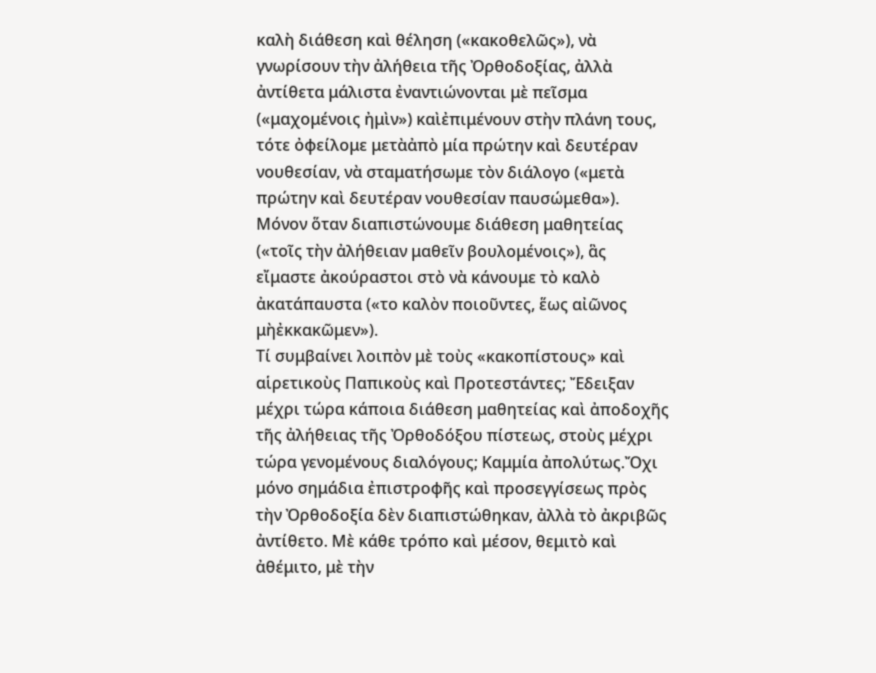καλὴ διάθεση καὶ θέληση («κακοθελῶς»), νὰ γνωρίσουν τὴν ἀλήθεια τῆς Ὀρθοδοξίας, ἀλλὰ ἀντίθετα μάλιστα ἐναντιώνονται μὲ πεῖσμα («μαχομένοις ἠμὶν») καὶἐπιμένουν στὴν πλάνη τους, τότε ὀφείλομε μετὰἀπὸ μία πρώτην καὶ δευτέραν νουθεσίαν, νὰ σταματήσωμε τὸν διάλογο («μετὰ πρώτην καὶ δευτέραν νουθεσίαν παυσώμεθα»). Μόνον ὅταν διαπιστώνουμε διάθεση μαθητείας («τοῖς τὴν ἀλήθειαν μαθεῖν βουλομένοις»), ἃς εἴμαστε ἀκούραστοι στὸ νὰ κάνουμε τὸ καλὸ ἀκατάπαυστα («το καλὸν ποιοῦντες, ἕως αἰῶνος μὴἐκκακῶμεν»).
Τί συμβαίνει λοιπὸν μὲ τοὺς «κακοπίστους» καὶ αἱρετικοὺς Παπικοὺς καὶ Προτεστάντες; Ἔδειξαν μέχρι τώρα κάποια διάθεση μαθητείας καὶ ἀποδοχῆς τῆς ἀλήθειας τῆς Ὀρθοδόξου πίστεως, στοὺς μέχρι τώρα γενομένους διαλόγους; Καμμία ἀπολύτως.Ὄχι μόνο σημάδια ἐπιστροφῆς καὶ προσεγγίσεως πρὸς τὴν Ὀρθοδοξία δὲν διαπιστώθηκαν, ἀλλὰ τὸ ἀκριβῶς ἀντίθετο. Μὲ κάθε τρόπο καὶ μέσον, θεμιτὸ καὶ ἀθέμιτο, μὲ τὴν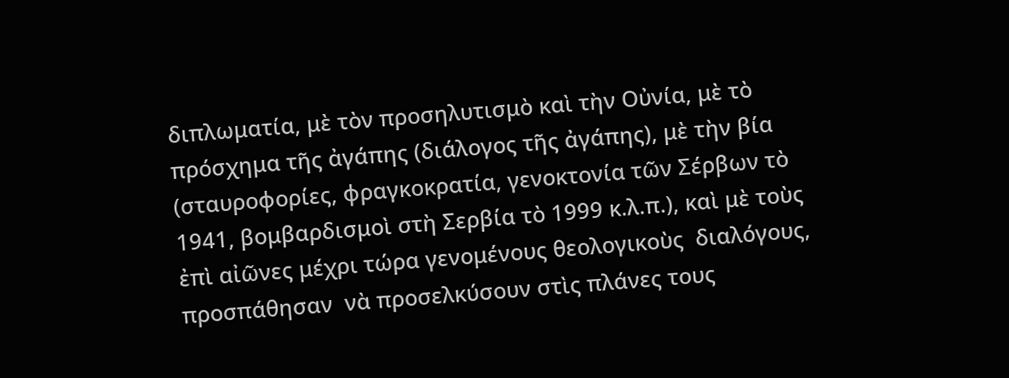διπλωματία, μὲ τὸν προσηλυτισμὸ καὶ τὴν Οὐνία, μὲ τὸ πρόσχημα τῆς ἀγάπης (διάλογος τῆς ἀγάπης), μὲ τὴν βία (σταυροφορίες, φραγκοκρατία, γενοκτονία τῶν Σέρβων τὸ 1941, βομβαρδισμοὶ στὴ Σερβία τὸ 1999 κ.λ.π.), καὶ μὲ τοὺς ἐπὶ αἰῶνες μέχρι τώρα γενομένους θεολογικοὺς  διαλόγους, προσπάθησαν  νὰ προσελκύσουν στὶς πλάνες τους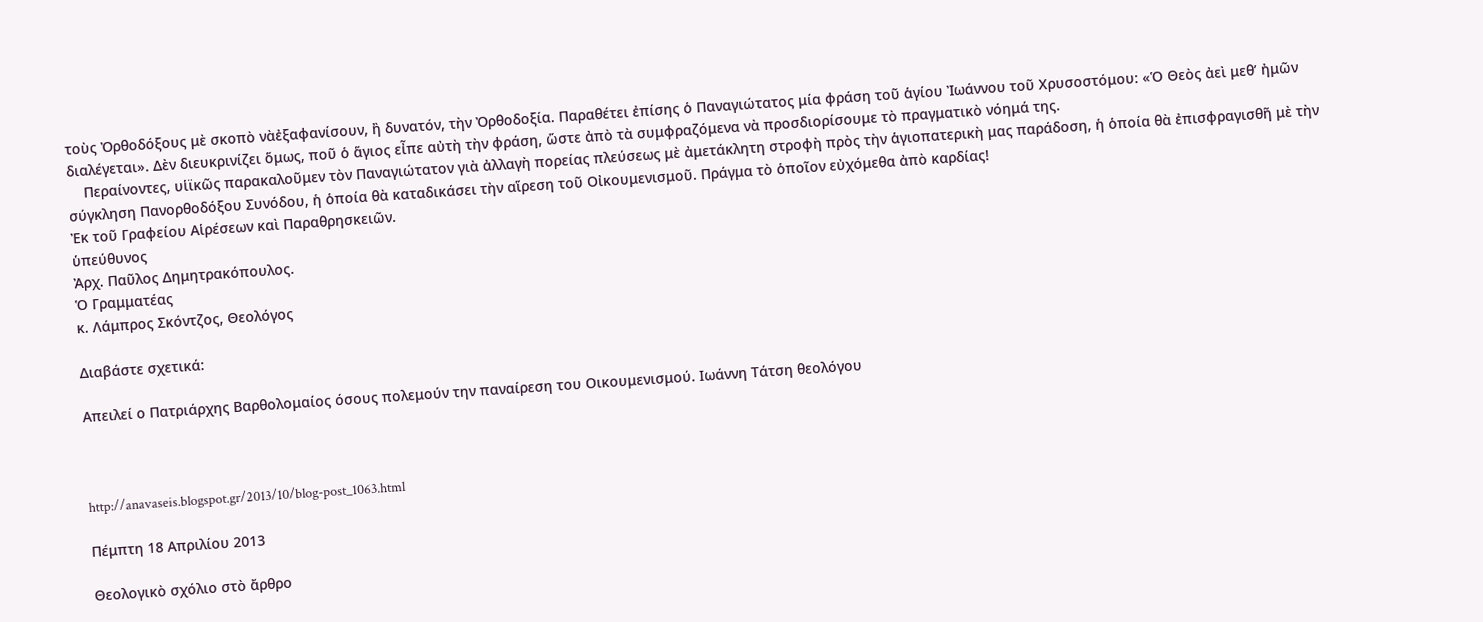τοὺς Ὀρθοδόξους μὲ σκοπὸ νὰἐξαφανίσουν, ἢ δυνατόν, τὴν Ὀρθοδοξία. Παραθέτει ἐπίσης ὁ Παναγιώτατος μία φράση τοῦ ἁγίου Ἰωάννου τοῦ Χρυσοστόμου: «Ὁ Θεὸς ἀεὶ μεθ’ ἠμῶν διαλέγεται». Δὲν διευκρινίζει ὅμως, ποῦ ὁ ἅγιος εἶπε αὐτὴ τὴν φράση, ὥστε ἀπὸ τὰ συμφραζόμενα νὰ προσδιορίσουμε τὸ πραγματικὸ νόημά της.
    Περαίνοντες, υἱϊκῶς παρακαλοῦμεν τὸν Παναγιώτατον γιὰ ἀλλαγὴ πορείας πλεύσεως μὲ ἀμετάκλητη στροφὴ πρὸς τὴν ἁγιοπατερικὴ μας παράδοση, ἡ ὁποία θὰ ἐπισφραγισθῆ μὲ τὴν σύγκληση Πανορθοδόξου Συνόδου, ἡ ὁποία θὰ καταδικάσει τὴν αἵρεση τοῦ Οἰκουμενισμοῦ. Πράγμα τὸ ὁποῖον εὐχόμεθα ἀπὸ καρδίας!
Ἐκ τοῦ Γραφείου Αἱρέσεων καὶ Παραθρησκειῶν.
ὑπεύθυνος
Ἀρχ. Παῦλος Δημητρακόπουλος.
Ὁ Γραμματέας
κ. Λάμπρος Σκόντζος, Θεολόγος

Διαβάστε σχετικά:

Απειλεί ο Πατριάρχης Βαρθολομαίος όσους πολεμούν την παναίρεση του Οικουμενισμού. Ιωάννη Τάτση θεολόγου



http://anavaseis.blogspot.gr/2013/10/blog-post_1063.html

Πέμπτη 18 Απριλίου 2013

Θεολογικὸ σχόλιο στὸ ἄρθρο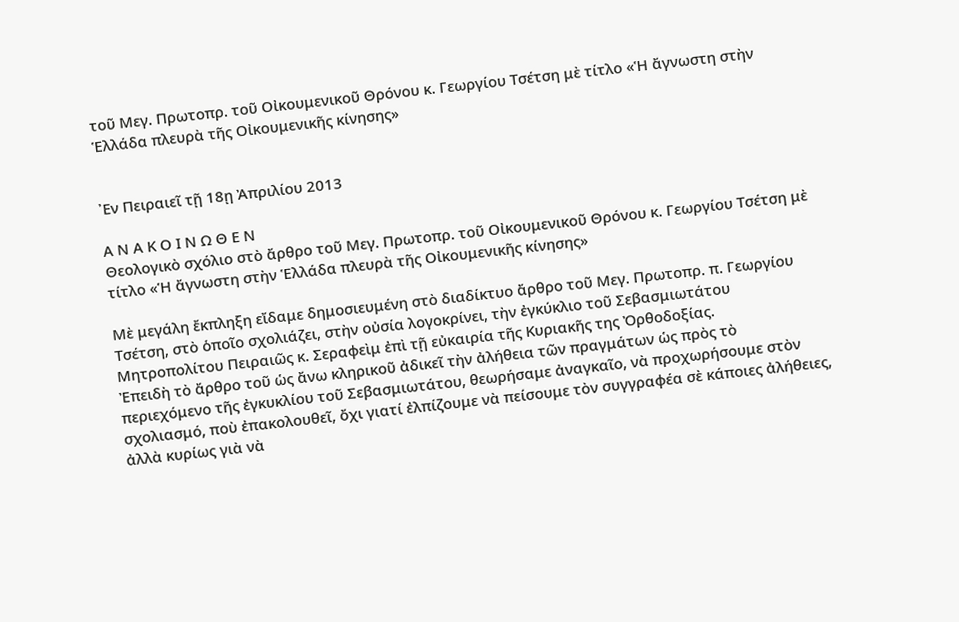τοῦ Μεγ. Πρωτοπρ. τοῦ Οἰκουμενικοῦ Θρόνου κ. Γεωργίου Τσέτση μὲ τίτλο «Ἡ ἄγνωστη στὴν Ἑλλάδα πλευρὰ τῆς Οἰκουμενικῆς κίνησης»


᾿Εν Πειραιεῖ τῇ 18ῃ Ἀπριλίου 2013

Α Ν Α Κ Ο Ι Ν Ω Θ Ε Ν
Θεολογικὸ σχόλιο στὸ ἄρθρο τοῦ Μεγ. Πρωτοπρ. τοῦ Οἰκουμενικοῦ Θρόνου κ. Γεωργίου Τσέτση μὲ τίτλο «Ἡ ἄγνωστη στὴν Ἑλλάδα πλευρὰ τῆς Οἰκουμενικῆς κίνησης»

Μὲ μεγάλη ἔκπληξη εἴδαμε δημοσιευμένη στὸ διαδίκτυο ἄρθρο τοῦ Μεγ. Πρωτοπρ. π. Γεωργίου Τσέτση, στὸ ὁποῖο σχολιάζει, στὴν οὐσία λογοκρίνει, τὴν ἐγκύκλιο τοῦ Σεβασμιωτάτου Μητροπολίτου Πειραιῶς κ. Σεραφεὶμ ἐπὶ τῇ εὐκαιρία τῆς Κυριακῆς της Ὀρθοδοξίας.
Ἐπειδὴ τὸ ἄρθρο τοῦ ὡς ἄνω κληρικοῦ ἀδικεῖ τὴν ἀλήθεια τῶν πραγμάτων ὡς πρὸς τὸ περιεχόμενο τῆς ἐγκυκλίου τοῦ Σεβασμιωτάτου, θεωρήσαμε ἀναγκαῖο, νὰ προχωρήσουμε στὸν σχολιασμό, ποὺ ἐπακολουθεῖ, ὄχι γιατί ἐλπίζουμε νὰ πείσουμε τὸν συγγραφέα σὲ κάποιες ἀλήθειες, ἀλλὰ κυρίως γιὰ νὰ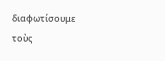διαφωτίσουμε τοὺς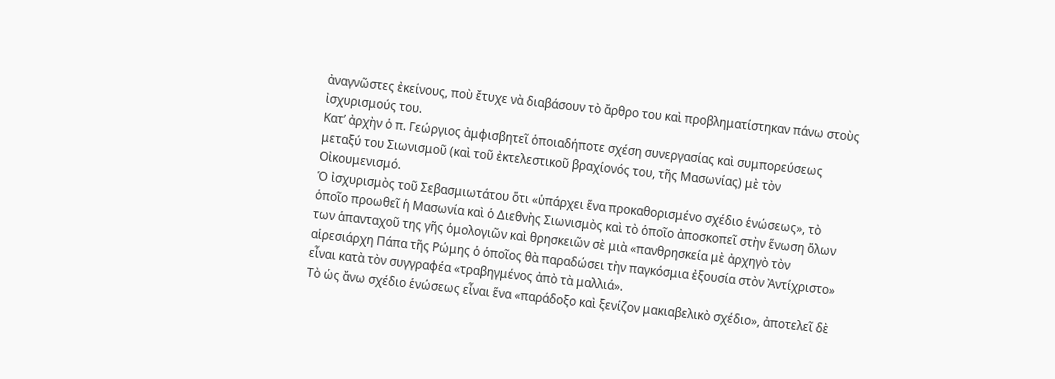ἀναγνῶστες ἐκείνους, ποὺ ἔτυχε νὰ διαβάσουν τὸ ἄρθρο του καὶ προβληματίστηκαν πάνω στοὺς ἰσχυρισμούς του.
Κατ’ ἀρχὴν ὁ π. Γεώργιος ἀμφισβητεῖ ὁποιαδήποτε σχέση συνεργασίας καὶ συμπορεύσεως μεταξύ του Σιωνισμοῦ (καὶ τοῦ ἐκτελεστικοῦ βραχίονός του, τῆς Μασωνίας) μὲ τὸν Οἰκουμενισμό.
Ὁ ἰσχυρισμὸς τοῦ Σεβασμιωτάτου ὅτι «ὑπάρχει ἕνα προκαθορισμένο σχέδιο ἑνώσεως», τὸ ὁποῖο προωθεῖ ἡ Μασωνία καὶ ὁ Διεθνὴς Σιωνισμὸς καὶ τὸ ὁποῖο ἀποσκοπεῖ στὴν ἕνωση ὅλων των ἁπανταχοῦ της γῆς ὁμολογιῶν καὶ θρησκειῶν σὲ μιὰ «πανθρησκεία μὲ ἀρχηγὸ τὸν αἱρεσιάρχη Πάπα τῆς Ρώμης ὁ ὁποῖος θὰ παραδώσει τὴν παγκόσμια ἐξουσία στὸν Ἀντίχριστο» εἶναι κατὰ τὸν συγγραφέα «τραβηγμένος ἀπὸ τὰ μαλλιά».
Τὸ ὡς ἄνω σχέδιο ἑνώσεως εἶναι ἕνα «παράδοξο καὶ ξενίζον μακιαβελικὸ σχέδιο», ἀποτελεῖ δὲ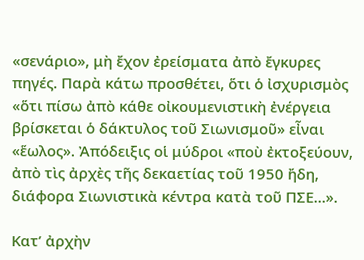«σενάριο», μὴ ἔχον ἐρείσματα ἀπὸ ἔγκυρες πηγές. Παρὰ κάτω προσθέτει, ὅτι ὁ ἰσχυρισμὸς «ὅτι πίσω ἀπὸ κάθε οἰκουμενιστικὴ ἐνέργεια βρίσκεται ὁ δάκτυλος τοῦ Σιωνισμοῦ» εἶναι «ἕωλος». Ἀπόδειξις οἱ μύδροι «ποὺ ἐκτοξεύουν, ἀπὸ τὶς ἀρχὲς τῆς δεκαετίας τοῦ 1950 ἤδη, διάφορα Σιωνιστικὰ κέντρα κατὰ τοῦ ΠΣΕ…».

Κατ’ ἀρχὴν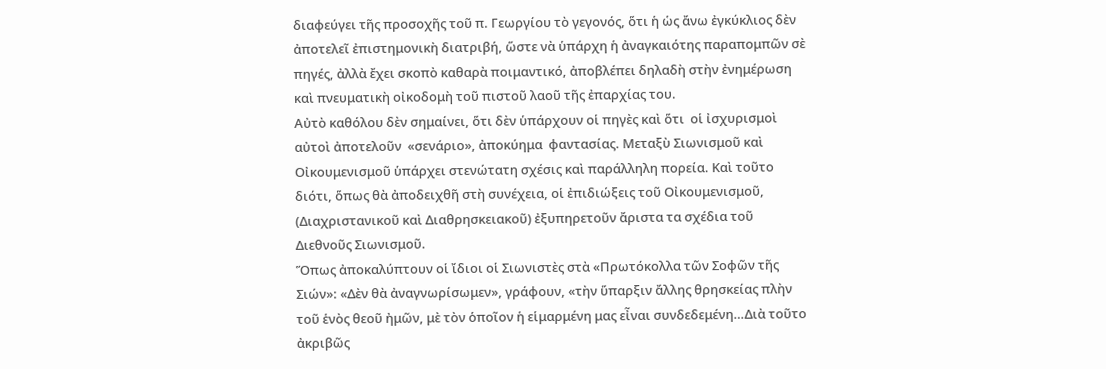διαφεύγει τῆς προσοχῆς τοῦ π. Γεωργίου τὸ γεγονός, ὅτι ἡ ὡς ἄνω ἐγκύκλιος δὲν ἀποτελεῖ ἐπιστημονικὴ διατριβή, ὥστε νὰ ὑπάρχη ἡ ἀναγκαιότης παραπομπῶν σὲ πηγές, ἀλλὰ ἔχει σκοπὸ καθαρὰ ποιμαντικό, ἀποβλέπει δηλαδὴ στὴν ἐνημέρωση καὶ πνευματικὴ οἰκοδομὴ τοῦ πιστοῦ λαοῦ τῆς ἐπαρχίας του.
Αὐτὸ καθόλου δὲν σημαίνει, ὅτι δὲν ὑπάρχουν οἱ πηγὲς καὶ ὅτι  οἱ ἰσχυρισμοὶ αὐτοὶ ἀποτελοῦν  «σενάριο», ἀποκύημα  φαντασίας. Μεταξὺ Σιωνισμοῦ καὶ Οἰκουμενισμοῦ ὑπάρχει στενώτατη σχέσις καὶ παράλληλη πορεία. Καὶ τοῦτο διότι, ὅπως θὰ ἀποδειχθῆ στὴ συνέχεια, οἱ ἐπιδιώξεις τοῦ Οἰκουμενισμοῦ, (Διαχριστανικοῦ καὶ Διαθρησκειακοῦ) ἐξυπηρετοῦν ἄριστα τα σχέδια τοῦ Διεθνοῦς Σιωνισμοῦ.
Ὅπως ἀποκαλύπτουν οἱ ἴδιοι οἱ Σιωνιστὲς στὰ «Πρωτόκολλα τῶν Σοφῶν τῆς Σιών»: «Δὲν θὰ ἀναγνωρίσωμεν», γράφουν, «τὴν ὕπαρξιν ἄλλης θρησκείας πλὴν τοῦ ἑνὸς θεοῦ ἠμῶν, μὲ τὸν ὁποῖον ἡ εἱμαρμένη μας εἶναι συνδεδεμένη…Διὰ τοῦτο ἀκριβῶς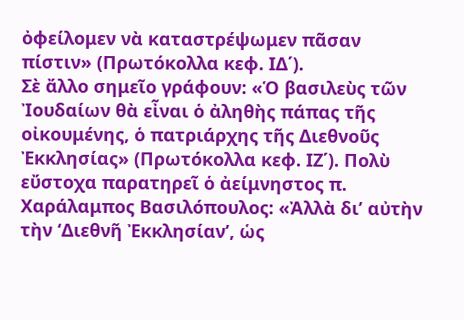ὀφείλομεν νὰ καταστρέψωμεν πᾶσαν πίστιν» (Πρωτόκολλα κεφ. ΙΔ΄).
Σὲ ἄλλο σημεῖο γράφουν: «Ὁ βασιλεὺς τῶν Ἰουδαίων θὰ εἶναι ὁ ἀληθὴς πάπας τῆς οἰκουμένης, ὁ πατριάρχης τῆς Διεθνοῦς Ἐκκλησίας» (Πρωτόκολλα κεφ. ΙΖ΄). Πολὺ εὔστοχα παρατηρεῖ ὁ ἀείμνηστος π. Χαράλαμπος Βασιλόπουλος: «Ἀλλὰ δι’ αὐτὴν τὴν ‘Διεθνῆ Ἐκκλησίαν’, ὡς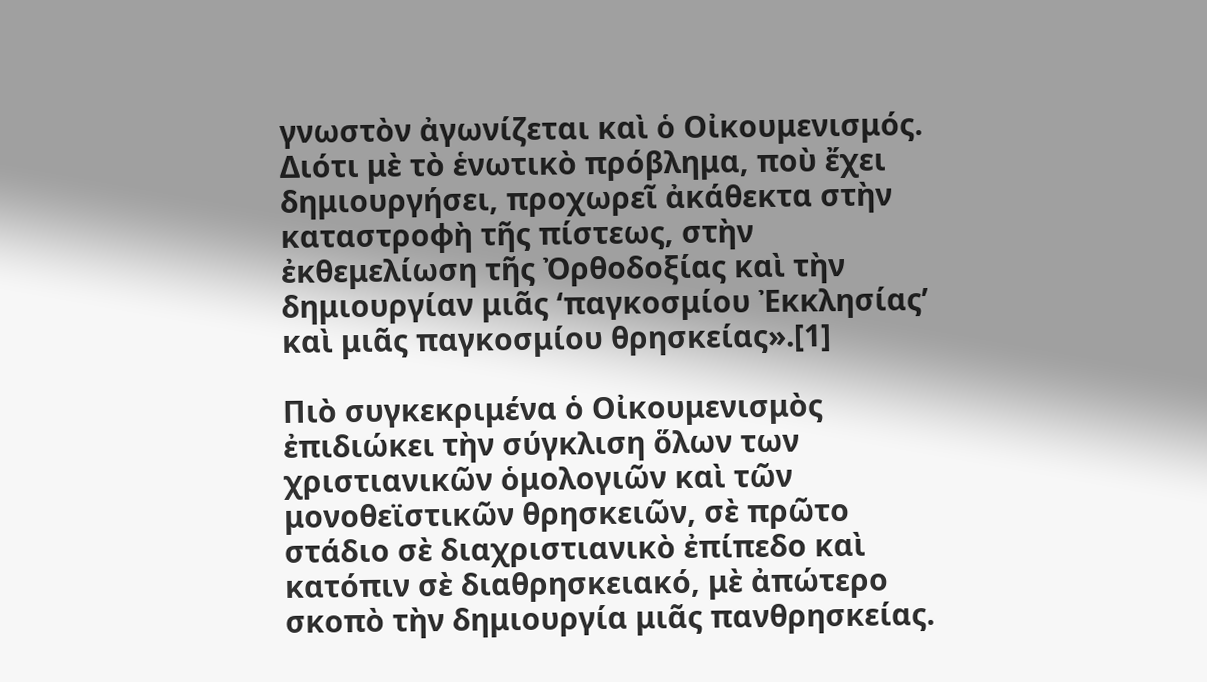γνωστὸν ἀγωνίζεται καὶ ὁ Οἰκουμενισμός. Διότι μὲ τὸ ἑνωτικὸ πρόβλημα, ποὺ ἔχει δημιουργήσει, προχωρεῖ ἀκάθεκτα στὴν καταστροφὴ τῆς πίστεως, στὴν ἐκθεμελίωση τῆς Ὀρθοδοξίας καὶ τὴν δημιουργίαν μιᾶς ‘παγκοσμίου Ἐκκλησίας’ καὶ μιᾶς παγκοσμίου θρησκείας».[1]

Πιὸ συγκεκριμένα ὁ Οἰκουμενισμὸς ἐπιδιώκει τὴν σύγκλιση ὅλων των χριστιανικῶν ὁμολογιῶν καὶ τῶν μονοθεϊστικῶν θρησκειῶν, σὲ πρῶτο στάδιο σὲ διαχριστιανικὸ ἐπίπεδο καὶ κατόπιν σὲ διαθρησκειακό, μὲ ἀπώτερο σκοπὸ τὴν δημιουργία μιᾶς πανθρησκείας.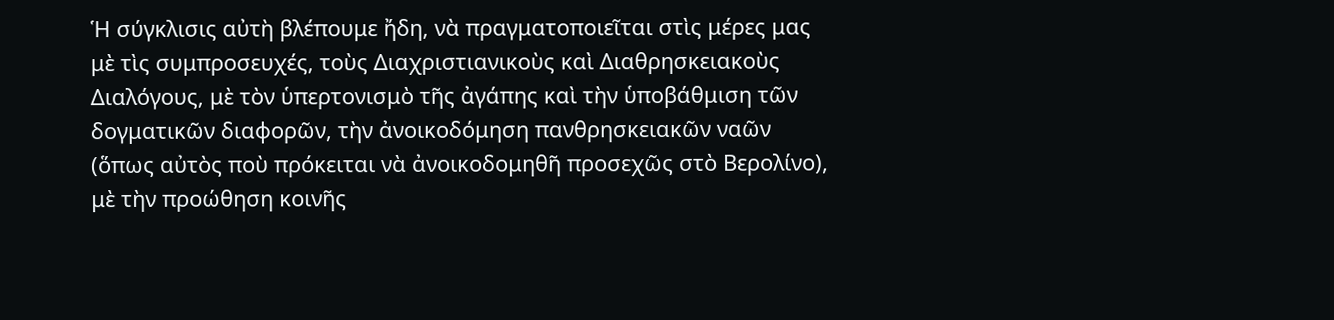Ἡ σύγκλισις αὐτὴ βλέπουμε ἤδη, νὰ πραγματοποιεῖται στὶς μέρες μας μὲ τὶς συμπροσευχές, τοὺς Διαχριστιανικοὺς καὶ Διαθρησκειακοὺς Διαλόγους, μὲ τὸν ὑπερτονισμὸ τῆς ἀγάπης καὶ τὴν ὑποβάθμιση τῶν δογματικῶν διαφορῶν, τὴν ἀνοικοδόμηση πανθρησκειακῶν ναῶν (ὅπως αὐτὸς ποὺ πρόκειται νὰ ἀνοικοδομηθῆ προσεχῶς στὸ Βερολίνο), μὲ τὴν προώθηση κοινῆς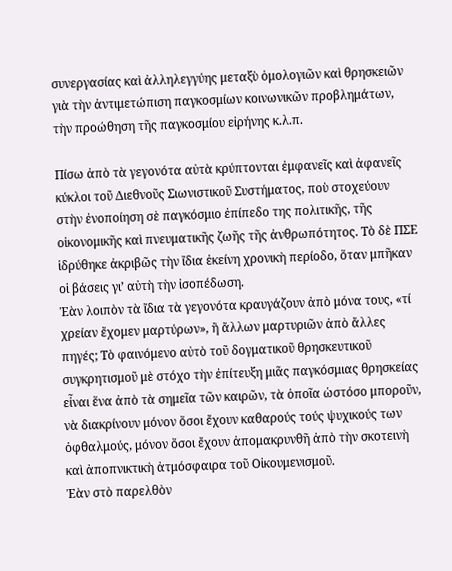συνεργασίας καὶ ἀλληλεγγύης μεταξὺ ὁμολογιῶν καὶ θρησκειῶν γιὰ τὴν ἀντιμετώπιση παγκοσμίων κοινωνικῶν προβλημάτων, τὴν προώθηση τῆς παγκοσμίου εἰρήνης κ.λ.π.

Πίσω ἀπὸ τὰ γεγονότα αὐτὰ κρύπτονται ἐμφανεῖς καὶ ἀφανεῖς κύκλοι τοῦ Διεθνοῦς Σιωνιστικοῦ Συστήματος, ποὺ στοχεύουν στὴν ἐνοποίηση σὲ παγκόσμιο ἐπίπεδο της πολιτικῆς, τῆς οἰκονομικῆς καὶ πνευματικῆς ζωῆς τῆς ἀνθρωπότητος. Τὸ δὲ ΠΣΕ ἱδρύθηκε ἀκριβῶς τὴν ἴδια ἐκείνη χρονικὴ περίοδο, ὅταν μπῆκαν οἱ βάσεις γι’ αὐτὴ τὴν ἰσοπέδωση.
Ἐὰν λοιπὸν τὰ ἴδια τὰ γεγονότα κραυγάζουν ἀπὸ μόνα τους, «τί χρείαν ἔχομεν μαρτύρων», ἢ ἄλλων μαρτυριῶν ἀπὸ ἄλλες πηγές; Τὸ φαινόμενο αὐτὸ τοῦ δογματικοῦ θρησκευτικοῦ συγκρητισμοῦ μὲ στόχο τὴν ἐπίτευξη μιᾶς παγκόσμιας θρησκείας εἶναι ἕνα ἀπὸ τὰ σημεῖα τῶν καιρῶν, τὰ ὁποῖα ὡστόσο μποροῦν, νὰ διακρίνουν μόνον ὅσοι ἔχουν καθαρούς τούς ψυχικούς των ὀφθαλμούς, μόνον ὅσοι ἔχουν ἀπομακρυνθῆ ἀπὸ τὴν σκοτεινὴ καὶ ἀποπνικτικὴ ἀτμόσφαιρα τοῦ Οἰκουμενισμοῦ.
Ἐὰν στὸ παρελθὸν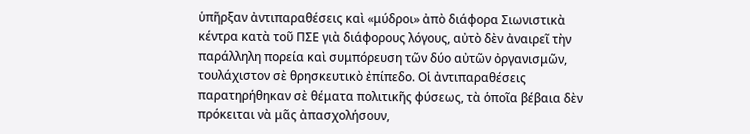ὑπῆρξαν ἀντιπαραθέσεις καὶ «μύδροι» ἀπὸ διάφορα Σιωνιστικὰ κέντρα κατὰ τοῦ ΠΣΕ γιὰ διάφορους λόγους, αὐτὸ δὲν ἀναιρεῖ τὴν παράλληλη πορεία καὶ συμπόρευση τῶν δύο αὐτῶν ὀργανισμῶν, τουλάχιστον σὲ θρησκευτικὸ ἐπίπεδο. Οἱ ἀντιπαραθέσεις παρατηρήθηκαν σὲ θέματα πολιτικῆς φύσεως, τὰ ὁποῖα βέβαια δὲν πρόκειται νὰ μᾶς ἀπασχολήσουν,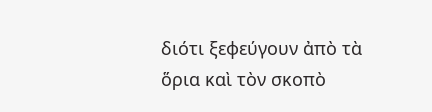διότι ξεφεύγουν ἀπὸ τὰ ὅρια καὶ τὸν σκοπὸ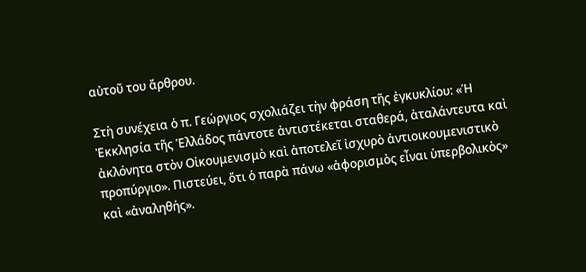αὐτοῦ του ἄρθρου.

Στὴ συνέχεια ὁ π. Γεώργιος σχολιάζει τὴν φράση τῆς ἐγκυκλίου: «Ἡ Ἐκκλησία τῆς Ἑλλάδος πάντοτε ἀντιστέκεται σταθερά, ἀταλάντευτα καὶ ἀκλόνητα στὸν Οἰκουμενισμὸ καὶ ἀποτελεῖ ἰσχυρὸ ἀντιοικουμενιστικὸ προπύργιο». Πιστεύει, ὅτι ὁ παρὰ πάνω «ἀφορισμὸς εἶναι ὑπερβολικὸς» καὶ «ἀναληθής».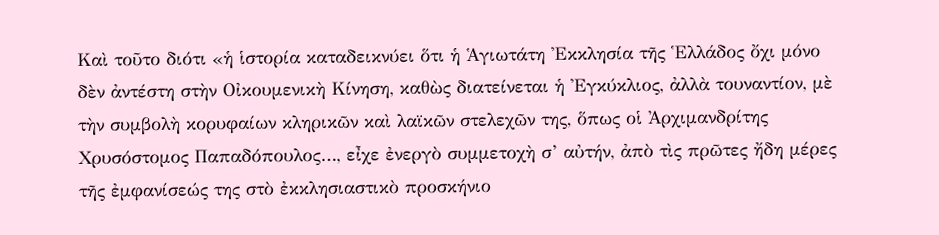Καὶ τοῦτο διότι «ἡ ἱστορία καταδεικνύει ὅτι ἡ Ἁγιωτάτη Ἐκκλησία τῆς Ἑλλάδος ὄχι μόνο δὲν ἀντέστη στὴν Οἰκουμενικὴ Κίνηση, καθὼς διατείνεται ἡ Ἐγκύκλιος, ἀλλὰ τουναντίον, μὲ τὴν συμβολὴ κορυφαίων κληρικῶν καὶ λαϊκῶν στελεχῶν της, ὅπως οἱ Ἀρχιμανδρίτης Χρυσόστομος Παπαδόπουλος…, εἶχε ἐνεργὸ συμμετοχὴ σ’ αὐτήν, ἀπὸ τὶς πρῶτες ἤδη μέρες τῆς ἐμφανίσεώς της στὸ ἐκκλησιαστικὸ προσκήνιο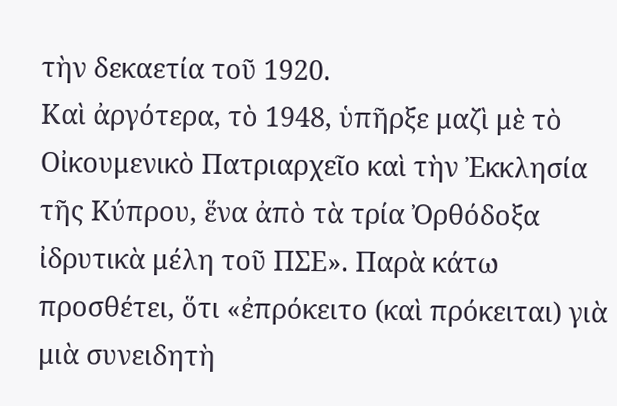τὴν δεκαετία τοῦ 1920.
Καὶ ἀργότερα, τὸ 1948, ὑπῆρξε μαζὶ μὲ τὸ Οἰκουμενικὸ Πατριαρχεῖο καὶ τὴν Ἐκκλησία τῆς Κύπρου, ἕνα ἀπὸ τὰ τρία Ὀρθόδοξα ἰδρυτικὰ μέλη τοῦ ΠΣΕ». Παρὰ κάτω προσθέτει, ὅτι «ἐπρόκειτο (καὶ πρόκειται) γιὰ μιὰ συνειδητὴ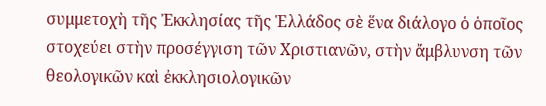συμμετοχὴ τῆς Ἐκκλησίας τῆς Ἑλλάδος σὲ ἕνα διάλογο ὁ ὁποῖος στοχεύει στὴν προσέγγιση τῶν Χριστιανῶν, στὴν ἄμβλυνση τῶν θεολογικῶν καὶ ἐκκλησιολογικῶν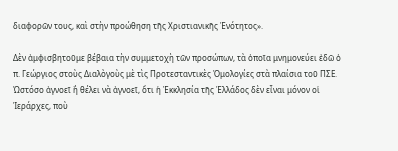διαφορῶν τους, καὶ στὴν προώθηση τῆς Χριστιανικῆς Ἑνότητος».

Δὲν ἀμφισβητοῦμε βέβαια τὴν συμμετοχὴ τῶν προσώπων, τὰ ὁποῖα μνημονεύει ἐδῶ ὁ π. Γεώργιος στοὺς Διαλὸγοὺς μὲ τὶς Προτεσταντικὲς Ὁμολογίες στὰ πλαίσια τοῦ ΠΣΕ. Ὡστόσο ἀγνοεῖ ἢ θέλει νὰ ἀγνοεῖ, ὅτι ἡ Ἐκκλησία τῆς Ἑλλάδος δὲν εἶναι μόνον οἱ Ἱεράρχες, ποὺ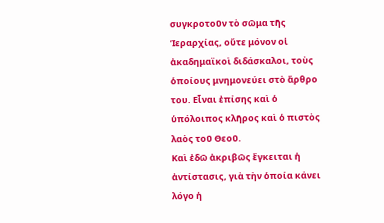συγκροτοῦν τὸ σῶμα τῆς Ἱεραρχίας, οὔτε μόνον οἱ ἀκαδημαϊκοὶ διδάσκαλοι, τοὺς ὁποίους μνημονεύει στὸ ἄρθρο του. Εἶναι ἐπίσης καὶ ὁ ὑπόλοιπος κλῆρος καὶ ὁ πιστὸς λαὸς τοῦ Θεοῦ.
Καὶ ἐδῶ ἀκριβῶς ἔγκειται ἡ ἀντίστασις, γιὰ τὴν ὁποία κάνει λόγο ἡ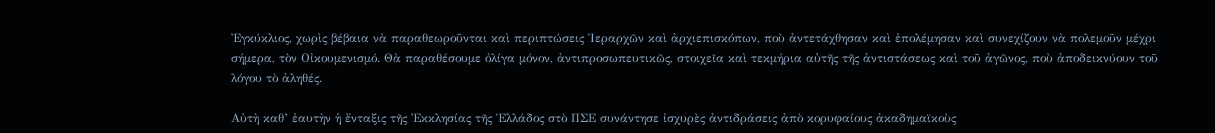Ἐγκύκλιος, χωρὶς βέβαια νὰ παραθεωροῦνται καὶ περιπτώσεις Ἱεραρχῶν καὶ ἀρχιεπισκόπων, ποὺ ἀντετάχθησαν καὶ ἐπολέμησαν καὶ συνεχίζουν νὰ πολεμοῦν μέχρι σήμερα, τὸν Οἰκουμενισμό. Θὰ παραθέσουμε ὀλίγα μόνον, ἀντιπροσωπευτικῶς, στοιχεῖα καὶ τεκμήρια αὐτῆς τῆς ἀντιστάσεως καὶ τοῦ ἀγῶνος, ποὺ ἀποδεικνύουν τοῦ λόγου τὸ ἀληθές.

Αὐτὴ καθ’ ἐαυτὴν ἡ ἔνταξις τῆς Ἐκκλησίας τῆς Ἑλλάδος στὸ ΠΣΕ συνάντησε ἰσχυρὲς ἀντιδράσεις ἀπὸ κορυφαίους ἀκαδημαϊκοὺς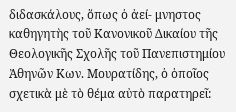διδασκάλους, ὅπως ὁ ἀεί- μνηστος καθηγητὴς τοῦ Κανονικοῦ Δικαίου τῆς Θεολογικῆς Σχολῆς τοῦ Πανεπιστημίου Ἀθηνῶν Κων. Μουρατίδης, ὁ ὁποῖος σχετικὰ μὲ τὸ θέμα αὐτὸ παρατηρεῖ: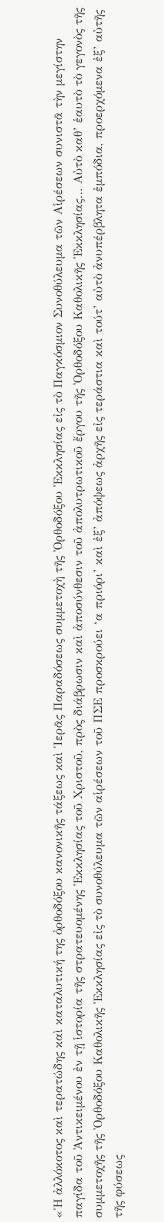«Ἡ ἀλλόκοτος καὶ τερατώδης καὶ καταλυτική της ὀρθοδόξου κανονικῆς τάξεως καὶ Ἱερᾶς Παραδόσεως συμμετοχὴ τῆς Ὀρθοδόξου Ἐκκλησίας εἰς τὸ Παγκόσμιον Συνοθύλευμα τῶν Αἱρέσεων συνιστᾶ τὴν μεγίστην παγίδα τοῦ Ἀντικειμένου ἐν τῇ ἱστορία τῆς στρατευομένης Ἐκκλησίας τοῦ Χριστοῦ, πρὸς διάβρωσιν καὶ ἀποσύνθεσιν τοῦ ἀπολυτρωτικοῦ ἔργου τῆς Ὀρθοδόξου Καθολικῆς Ἐκκλησίας… Αὐτὸ καθ’ ἑαυτὸ τὸ γεγονὸς τῆς συμμετοχῆς τῆς Ὀρθοδόξου Καθολικῆς Ἐκκλησίας εἰς τὸ συνοθύλευμα τῶν αἱρέσεων τοῦ ΠΣΕ προσκρούει ‘α πριόρι’ καὶ ἐξ’ ἀπόψεως ἀρχῆς εἰς τεράστια καὶ τούτ’ αὐτὸ ἀνυπέρβλητα ἐμπόδια, προερχόμενα ἐξ’ αὐτῆς τῆς φύσεως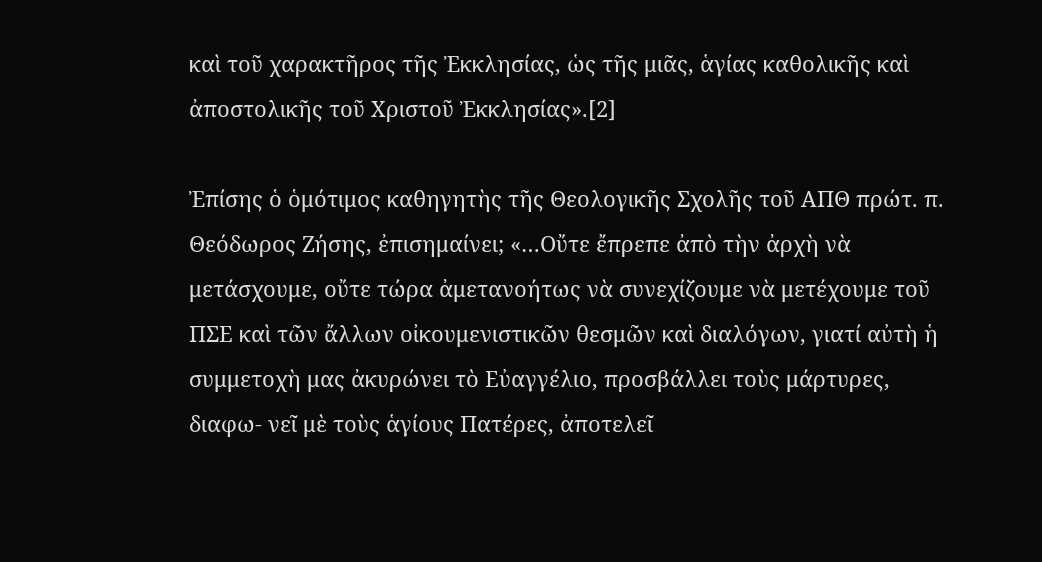καὶ τοῦ χαρακτῆρος τῆς Ἐκκλησίας, ὡς τῆς μιᾶς, ἁγίας καθολικῆς καὶ ἀποστολικῆς τοῦ Χριστοῦ Ἐκκλησίας».[2]

Ἐπίσης ὁ ὁμότιμος καθηγητὴς τῆς Θεολογικῆς Σχολῆς τοῦ ΑΠΘ πρώτ. π. Θεόδωρος Ζήσης, ἐπισημαίνει; «…Οὔτε ἔπρεπε ἀπὸ τὴν ἀρχὴ νὰ μετάσχουμε, οὔτε τώρα ἀμετανοήτως νὰ συνεχίζουμε νὰ μετέχουμε τοῦ ΠΣΕ καὶ τῶν ἄλλων οἰκουμενιστικῶν θεσμῶν καὶ διαλόγων, γιατί αὐτὴ ἡ συμμετοχὴ μας ἀκυρώνει τὸ Εὐαγγέλιο, προσβάλλει τοὺς μάρτυρες, διαφω- νεῖ μὲ τοὺς ἁγίους Πατέρες, ἀποτελεῖ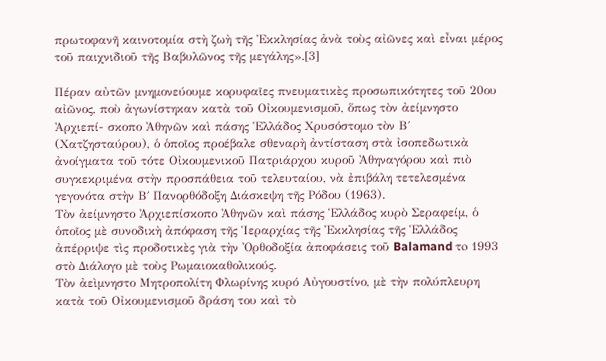πρωτοφανῆ καινοτομία στὴ ζωὴ τῆς Ἐκκλησίας ἀνὰ τοὺς αἰῶνες καὶ εἶναι μέρος τοῦ παιχνιδιοῦ τῆς Βαβυλῶνος τῆς μεγάλης».[3]

Πέραν αὐτῶν μνημονεύουμε κορυφαῖες πνευματικὲς προσωπικότητες τοῦ 20ου αἰῶνος, ποὺ ἀγωνίστηκαν κατὰ τοῦ Οἰκουμενισμοῦ, ὅπως τὸν ἀείμνηστο Ἀρχιεπί- σκοπο Ἀθηνῶν καὶ πάσης Ἑλλάδος Χρυσόστομο τὸν Β΄ (Χατζησταύρου), ὁ ὁποῖος προέβαλε σθεναρὴ ἀντίσταση στὰ ἰσοπεδωτικὰ ἀνοίγματα τοῦ τότε Οἰκουμενικοῦ Πατριάρχου κυροῦ Ἀθηναγόρου καὶ πιὸ συγκεκριμένα στὴν προσπάθεια τοῦ τελευταίου, νὰ ἐπιβάλη τετελεσμένα γεγονότα στὴν Β΄ Πανορθόδοξη Διάσκεψη τῆς Ρόδου (1963).
Τὸν ἀείμνηστο Ἀρχιεπίσκοπο Ἀθηνῶν καὶ πάσης Ἑλλάδος κυρὸ Σεραφείμ, ὁ ὁποῖος μὲ συνοδικὴ ἀπόφαση τῆς Ἱεραρχίας τῆς Ἐκκλησίας τῆς Ἑλλάδος ἀπέρριψε τὶς προδοτικὲς γιὰ τὴν Ὀρθοδοξία ἀποφάσεις τοῦ Balamand τo 1993 στὸ Διάλογο μὲ τοὺς Ρωμαιοκαθολικούς.
Τὸν ἀεὶμνηστο Μητροπολίτη Φλωρίνης κυρό Αὐγουστίνο, μὲ τὴν πολύπλευρη κατὰ τοῦ Οἰκουμενισμοῦ δράση του καὶ τὸ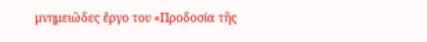μνημειῶδες ἔργο του «Προδοσία τῆς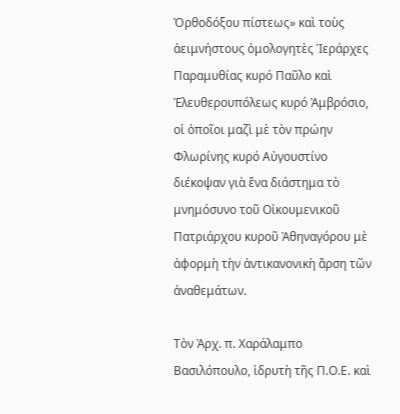Ὀρθοδόξου πίστεως» καὶ τοὺς ἀειμνήστους ὁμολογητὲς Ἱεράρχες Παραμυθίας κυρό Παῦλο καὶ Ἐλευθερουπόλεως κυρό Ἀμβρόσιο, οἱ ὁποῖοι μαζὶ μὲ τὸν πρώην Φλωρίνης κυρό Αὐγουστίνο διέκοψαν γιὰ ἕνα διάστημα τὸ μνημόσυνο τοῦ Οἰκουμενικοῦ Πατριάρχου κυροῦ Ἀθηναγόρου μὲ ἀφορμὴ τὴν ἀντικανονικὴ ἄρση τῶν ἀναθεμάτων.

Τὸν Ἀρχ. π. Χαράλαμπο Βασιλόπουλο, ἱδρυτὴ τῆς Π.Ο.Ε. καὶ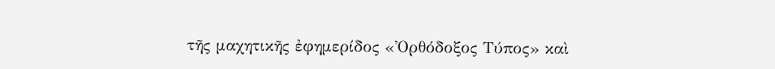τῆς μαχητικῆς ἐφημερίδος «Ὀρθόδοξος Τύπος» καὶ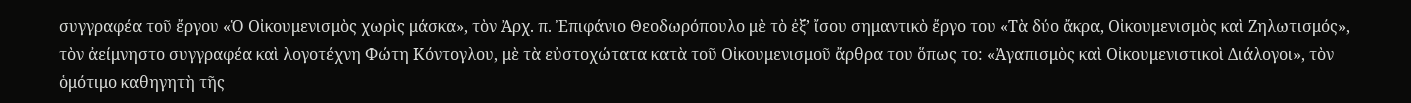συγγραφέα τοῦ ἔργου «Ὁ Οἰκουμενισμὸς χωρὶς μάσκα», τὸν Ἀρχ. π. Ἐπιφάνιο Θεοδωρόπουλο μὲ τὸ ἐξ’ ἴσου σημαντικὸ ἔργο του «Τὰ δύο ἄκρα, Οἰκουμενισμὸς καὶ Ζηλωτισμός», τὸν ἀείμνηστο συγγραφέα καὶ λογοτέχνη Φώτη Κόντογλου, μὲ τὰ εὐστοχώτατα κατὰ τοῦ Οἰκουμενισμοῦ ἄρθρα του ὅπως το: «Ἀγαπισμὸς καὶ Οἰκουμενιστικοὶ Διάλογοι», τὸν ὁμότιμο καθηγητὴ τῆς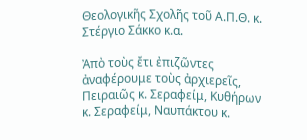Θεολογικῆς Σχολῆς τοῦ Α.Π.Θ. κ. Στέργιο Σάκκο κ.α.

Ἀπὸ τοὺς ἔτι ἐπιζῶντες ἀναφέρουμε τοὺς ἀρχιερεῖς, Πειραιῶς κ. Σεραφείμ, Κυθήρων κ. Σεραφείμ, Ναυπάκτου κ.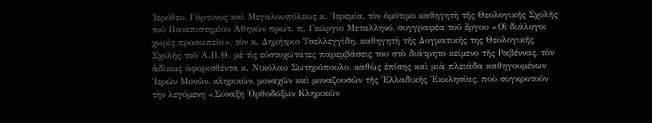Ἰερόθεο, Γόρτυνος καὶ Μεγαλουπόλεως κ. Ἱερεμία, τὸν ὁμότιμο καθηγητὴ τῆς Θεολογικῆς Σχολῆς τοῦ Πανεπιστημίου Ἀθηνῶν πρωτ. π. Γεώργιο Μεταλληνό, συγγραφέα τοῦ ἔργου «Οἱ διάλογοι χωρὶς προσωπεῖο», τὸν κ. Δημήτριο Τσελλεγγίδη, καθηγητὴ τῆς Δογματικῆς της Θεολογικῆς Σχολῆς τοῦ Α.Π.Θ. μὲ τὶς εὐστοχώτατες παρεμβάσεις του στὸ διάτρητο κείμενο τῆς Ραβέννας, τὸν ἀδὶκως ἀφορισθέντα κ. Νικόλαο Σωτηρόπουλο, καθὼς ἐπίσης καὶ μιὰ πλειάδα καθηγουμένων Ἱερῶν Μονῶν, κληρικῶν, μοναχῶν καὶ μοναζουσῶν τῆς Ἑλλαδικῆς Ἐκκλησίας, ποὺ συγκροτοῦν τὴν λεγόμενη «Σύναξη Ὀρθοδόξων Κληρικῶν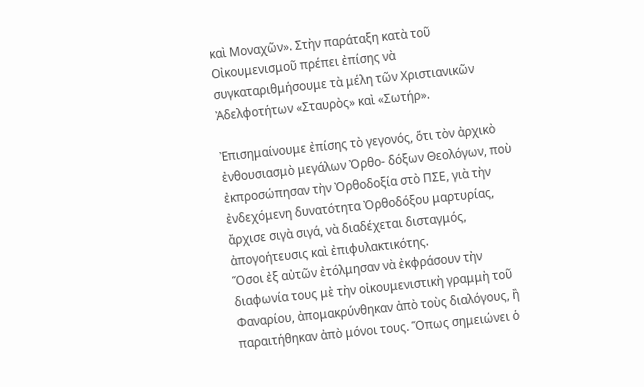καὶ Μοναχῶν». Στὴν παράταξη κατὰ τοῦ Οἰκουμενισμοῦ πρέπει ἐπίσης νὰ συγκαταριθμήσουμε τὰ μέλη τῶν Χριστιανικῶν Ἀδελφοτήτων «Σταυρὸς» καὶ «Σωτήρ».

Ἐπισημαίνουμε ἐπίσης τὸ γεγονός, ὅτι τὸν ἀρχικὸ ἐνθουσιασμὸ μεγάλων Ὀρθο- δόξων Θεολόγων, ποὺ ἐκπροσώπησαν τὴν Ὀρθοδοξία στὸ ΠΣΕ, γιὰ τὴν ἐνδεχόμενη δυνατότητα Ὀρθοδόξου μαρτυρίας, ἄρχισε σιγὰ σιγά, νὰ διαδέχεται δισταγμός, ἀπογοήτευσις καὶ ἐπιφυλακτικότης.
Ὅσοι ἐξ αὐτῶν ἐτόλμησαν νὰ ἐκφράσουν τὴν διαφωνία τους μὲ τὴν οἰκουμενιστικὴ γραμμὴ τοῦ Φαναρίου, ἀπομακρύνθηκαν ἀπὸ τοὺς διαλόγους, ἢ παραιτήθηκαν ἀπὸ μόνοι τους. Ὅπως σημειώνει ὁ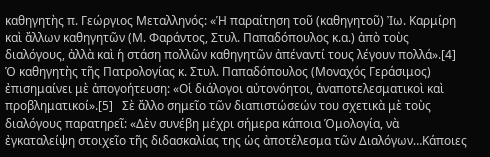καθηγητὴς π. Γεώργιος Μεταλληνός: «Ἡ παραίτηση τοῦ (καθηγητοῦ) Ἰω. Καρμίρη καὶ ἄλλων καθηγητῶν (Μ. Φαράντος, Στυλ. Παπαδόπουλος κ.α.) ἀπὸ τοὺς διαλόγους, ἀλλὰ καὶ ἡ στάση πολλῶν καθηγητῶν ἀπέναντί τους λέγουν πολλά».[4]
Ὁ καθηγητὴς τῆς Πατρολογίας κ. Στυλ. Παπαδόπουλος (Μοναχός Γεράσιμος) ἐπισημαίνει μὲ ἀπογοήτευση: «Οἱ διάλογοι αὐτονόητοι, ἀναποτελεσματικοὶ καὶ προβληματικοί».[5]   Σὲ ἄλλο σημεῖο τῶν διαπιστώσεών του σχετικὰ μὲ τοὺς διαλόγους παρατηρεῖ: «Δὲν συνέβη μέχρι σήμερα κάποια Ὁμολογία, νὰ ἐγκαταλείψη στοιχεῖο τῆς διδασκαλίας της ὡς ἀποτέλεσμα τῶν Διαλόγων…Κάποιες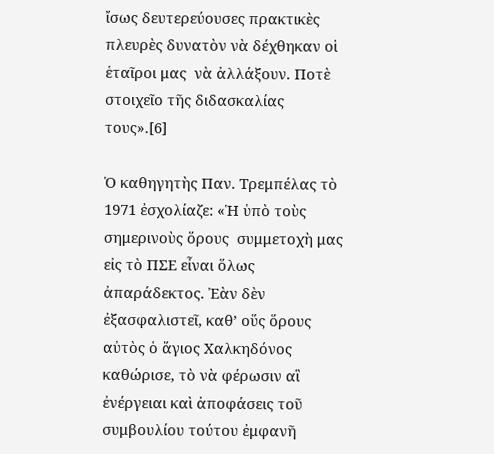ἴσως δευτερεύουσες πρακτικὲς πλευρὲς δυνατὸν νὰ δέχθηκαν οἱ ἑταῖροι μας  νὰ ἀλλάξουν. Ποτὲ στοιχεῖο τῆς διδασκαλίας τους».[6]

Ὁ καθηγητὴς Παν. Τρεμπέλας τὸ 1971 ἐσχολίαζε: «Ἡ ὑπὸ τοὺς σημερινοὺς ὅρους  συμμετοχὴ μας εἰς τὸ ΠΣΕ εἶναι ὅλως ἀπαράδεκτος. Ἐὰν δὲν ἐξασφαλιστεῖ, καθ’ οὕς ὅρους αὐτὸς ὁ ἅγιος Χαλκηδόνος καθώρισε, τὸ νὰ φέρωσιν αἳ ἐνέργειαι καὶ ἀποφάσεις τοῦ συμβουλίου τούτου ἐμφανῆ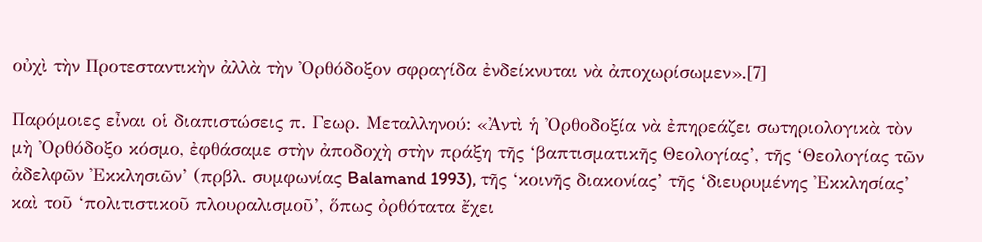οὐχὶ τὴν Προτεσταντικὴν ἀλλὰ τὴν Ὀρθόδοξον σφραγίδα ἐνδείκνυται νὰ ἀποχωρίσωμεν».[7]

Παρόμοιες εἶναι οἱ διαπιστώσεις π. Γεωρ. Μεταλληνού: «Ἀντὶ ἡ Ὀρθοδοξία νὰ ἐπηρεάζει σωτηριολογικὰ τὸν μὴ Ὀρθόδοξο κόσμο, ἐφθάσαμε στὴν ἀποδοχὴ στὴν πράξη τῆς ‘βαπτισματικῆς Θεολογίας’, τῆς ‘Θεολογίας τῶν ἀδελφῶν Ἐκκλησιῶν’ (πρβλ. συμφωνίας Balamand 1993), τῆς ‘κοινῆς διακονίας’ τῆς ‘διευρυμένης Ἐκκλησίας’ καὶ τοῦ ‘πολιτιστικοῦ πλουραλισμοῦ’, ὅπως ὀρθότατα ἔχει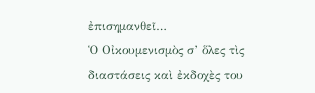ἐπισημανθεῖ…
Ὁ Οἰκουμενισμὸς σ’ ὅλες τὶς διαστάσεις καὶ ἐκδοχὲς του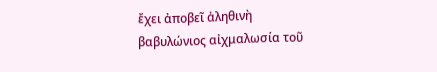ἔχει ἀποβεῖ ἀληθινὴ βαβυλώνιος αἰχμαλωσία τοῦ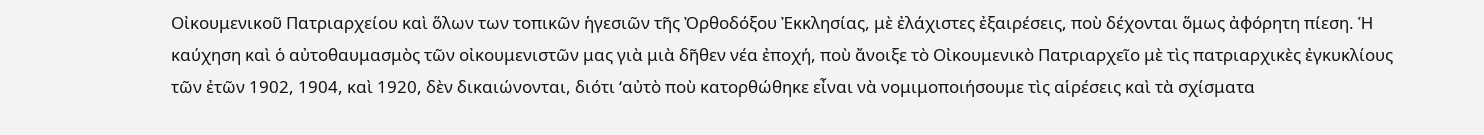Οἰκουμενικοῦ Πατριαρχείου καὶ ὅλων των τοπικῶν ἡγεσιῶν τῆς Ὀρθοδόξου Ἐκκλησίας, μὲ ἐλάχιστες ἐξαιρέσεις, ποὺ δέχονται ὅμως ἀφόρητη πίεση. Ἡ καύχηση καὶ ὁ αὐτοθαυμασμὸς τῶν οἰκουμενιστῶν μας γιὰ μιὰ δῆθεν νέα ἐποχή, ποὺ ἄνοιξε τὸ Οἰκουμενικὸ Πατριαρχεῖο μὲ τὶς πατριαρχικὲς ἐγκυκλίους τῶν ἐτῶν 1902, 1904, καὶ 1920, δὲν δικαιώνονται, διότι ‘αὐτὸ ποὺ κατορθώθηκε εἶναι νὰ νομιμοποιήσουμε τὶς αἱρέσεις καὶ τὰ σχίσματα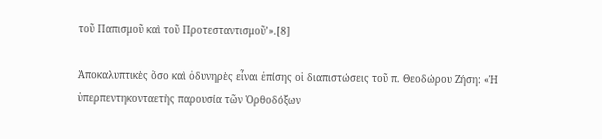τοῦ Παπισμοῦ καὶ τοῦ Προτεσταντισμοῦ’».[8]

Ἀποκαλυπτικὲς ὅσο καὶ ὀδυνηρὲς εἶναι ἐπίσης οἱ διαπιστώσεις τοῦ π. Θεοδώρου Ζήση: «Ἡ ὑπερπεντηκονταετὴς παρουσία τῶν Ὀρθοδόξων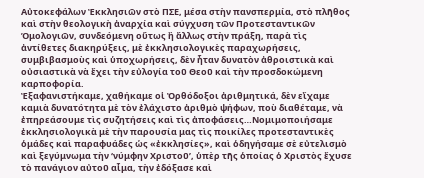Αὐτοκεφάλων Ἐκκλησιῶν στὸ ΠΣΕ, μέσα στὴν πανσπερμία, στὸ πλῆθος καὶ στὴν θεολογικὴ ἀναρχία καὶ σύγχυση τῶν Προτεσταντικῶν Ὁμολογιῶν, συνδεόμενη οὕτως ἢ ἄλλως στὴν πράξη, παρὰ τὶς ἀντίθετες διακηρύξεις, μὲ ἐκκλησιολογικὲς παραχωρήσεις, συμβιβασμοὺς καὶ ὑποχωρήσεις, δὲν ἦταν δυνατὸν ἀθροιστικὰ καὶ οὐσιαστικὰ νὰ ἔχει τὴν εὐλογία τοῦ Θεοῦ καὶ τὴν προσδοκώμενη καρποφορία.
Ἐξαφανιστήκαμε, χαθήκαμε οἱ Ὀρθόδοξοι ἀριθμητικά, δὲν εἴχαμε καμιὰ δυνατότητα μὲ τὸν ἐλάχιστο ἀριθμὸ ψήφων, ποὺ διαθέταμε, νὰ ἐπηρεάσουμε τὶς συζητήσεις καὶ τὶς ἀποφάσεις…Νομιμοποιήσαμε ἐκκλησιολογικὰ μὲ τὴν παρουσία μας τὶς ποικίλες προτεσταντικὲς ὁμάδες καὶ παραφυάδες ὡς «ἐκκλησίες», καὶ ὁδηγήσαμε σὲ εὐτελισμὸ καὶ ξεγύμνωμα τὴν ‘νύμφην Χριστοῦ’, ὑπὲρ τῆς ὁποίας ὁ Χριστὸς ἔχυσε τὸ πανάγιον αὐτοῦ αἷμα, τὴν ἐδόξασε καὶ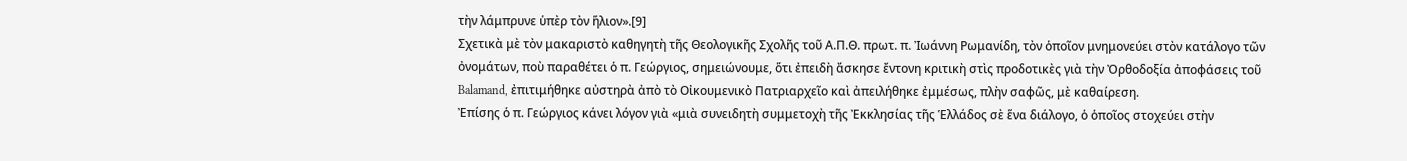τὴν λάμπρυνε ὑπὲρ τὸν ἥλιον».[9]
Σχετικὰ μὲ τὸν μακαριστὸ καθηγητὴ τῆς Θεολογικῆς Σχολῆς τοῦ Α.Π.Θ. πρωτ. π. Ἰωάννη Ρωμανίδη, τὸν ὁποῖον μνημονεύει στὸν κατάλογο τῶν ὀνομάτων, ποὺ παραθέτει ὁ π. Γεώργιος, σημειώνουμε, ὅτι ἐπειδὴ ἄσκησε ἔντονη κριτικὴ στὶς προδοτικὲς γιὰ τὴν Ὀρθοδοξία ἀποφάσεις τοῦ Balamand, ἐπιτιμήθηκε αὐστηρὰ ἀπὸ τὸ Οἰκουμενικὸ Πατριαρχεῖο καὶ ἀπειλήθηκε ἐμμέσως, πλὴν σαφῶς, μὲ καθαίρεση.
Ἐπίσης ὁ π. Γεώργιος κάνει λόγον γιὰ «μιὰ συνειδητὴ συμμετοχὴ τῆς Ἐκκλησίας τῆς Ἑλλάδος σὲ ἕνα διάλογο, ὁ ὁποῖος στοχεύει στὴν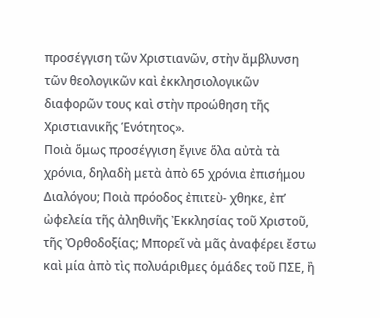προσέγγιση τῶν Χριστιανῶν, στὴν ἄμβλυνση τῶν θεολογικῶν καὶ ἐκκλησιολογικῶν διαφορῶν τους καὶ στὴν προώθηση τῆς Χριστιανικῆς Ἑνότητος».
Ποιὰ ὅμως προσέγγιση ἔγινε ὅλα αὐτὰ τὰ χρόνια, δηλαδὴ μετὰ ἀπὸ 65 χρόνια ἐπισήμου Διαλόγου; Ποιὰ πρόοδος ἐπιτεὺ- χθηκε, ἐπ’ ὠφελεία τῆς ἀληθινῆς Ἐκκλησίας τοῦ Χριστοῦ, τῆς Ὀρθοδοξίας; Μπορεῖ νὰ μᾶς ἀναφέρει ἔστω καὶ μία ἀπὸ τὶς πολυάριθμες ὁμάδες τοῦ ΠΣΕ, ἢ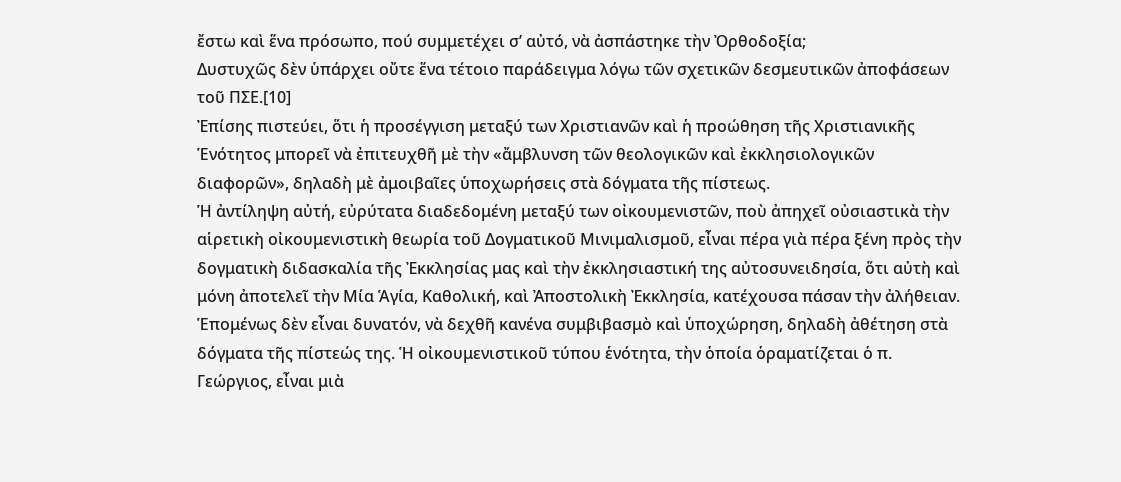ἔστω καὶ ἕνα πρόσωπο, πού συμμετέχει σ’ αὐτό, νὰ ἀσπάστηκε τὴν Ὀρθοδοξία;
Δυστυχῶς δὲν ὑπάρχει οὔτε ἕνα τέτοιο παράδειγμα λόγω τῶν σχετικῶν δεσμευτικῶν ἀποφάσεων τοῦ ΠΣΕ.[10]
Ἐπίσης πιστεύει, ὅτι ἡ προσέγγιση μεταξύ των Χριστιανῶν καὶ ἡ προώθηση τῆς Χριστιανικῆς Ἑνότητος μπορεῖ νὰ ἐπιτευχθῆ μὲ τὴν «ἄμβλυνση τῶν θεολογικῶν καὶ ἐκκλησιολογικῶν διαφορῶν», δηλαδὴ μὲ ἀμοιβαῖες ὑποχωρήσεις στὰ δόγματα τῆς πίστεως.
Ἡ ἀντίληψη αὐτή, εὐρύτατα διαδεδομένη μεταξύ των οἰκουμενιστῶν, ποὺ ἀπηχεῖ οὐσιαστικὰ τὴν αἱρετικὴ οἰκουμενιστικὴ θεωρία τοῦ Δογματικοῦ Μινιμαλισμοῦ, εἶναι πέρα γιὰ πέρα ξένη πρὸς τὴν δογματικὴ διδασκαλία τῆς Ἐκκλησίας μας καὶ τὴν ἐκκλησιαστική της αὐτοσυνειδησία, ὅτι αὐτὴ καὶ μόνη ἀποτελεῖ τὴν Μία Ἁγία, Καθολική, καὶ Ἀποστολικὴ Ἐκκλησία, κατέχουσα πάσαν τὴν ἀλήθειαν.
Ἑπομένως δὲν εἶναι δυνατόν, νὰ δεχθῆ κανένα συμβιβασμὸ καὶ ὑποχώρηση, δηλαδὴ ἀθέτηση στὰ δόγματα τῆς πίστεώς της. Ἡ οἰκουμενιστικοῦ τύπου ἑνότητα, τὴν ὁποία ὁραματίζεται ὁ π. Γεώργιος, εἶναι μιὰ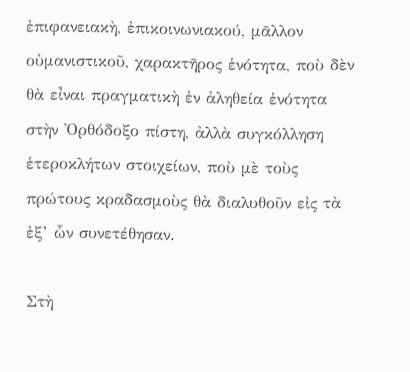ἐπιφανειακὴ, ἐπικοινωνιακού, μᾶλλον οὐμανιστικοῦ, χαρακτῆρος ἑνότητα, ποὺ δὲν θὰ εἶναι πραγματικὴ ἐν ἀληθεία ἑνότητα στὴν Ὀρθόδοξο πίστη, ἀλλὰ συγκόλληση ἑτεροκλήτων στοιχείων, ποὺ μὲ τοὺς πρώτους κραδασμοὺς θὰ διαλυθοῦν εἰς τὰ ἐξ’ ὧν συνετέθησαν.

Στὴ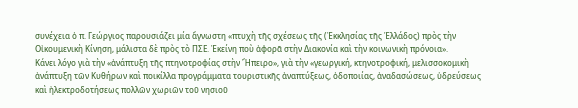συνέχεια ὁ π. Γεώργιος παρουσιάζει μία ἄγνωστη «πτυχὴ τῆς σχέσεως τῆς (Ἐκκλησίας τῆς Ἑλλάδος) πρὸς τὴν Οἰκουμενικὴ Κίνηση, μάλιστα δὲ πρὸς τὸ ΠΣΕ. Ἐκείνη ποὺ ἀφορᾶ στὴν Διακονία καὶ τὴν κοινωνικὴ πρόνοια».
Κάνει λόγο γιὰ τὴν «ἀνάπτυξη τῆς πτηνοτροφίας στὴν Ἤπειρο», γιὰ τὴν «γεωργική, κτηνοτροφική, μελισσοκομικὴ ἀνάπτυξη τῶν Κυθήρων καὶ ποικίλλα προγράμματα τουριστικῆς ἀναπτύξεως, ὁδοποιίας, ἀναδασώσεως, ὑδρεύσεως καὶ ἠλεκτροδοτήσεως πολλῶν χωριῶν τοῦ νησιοῦ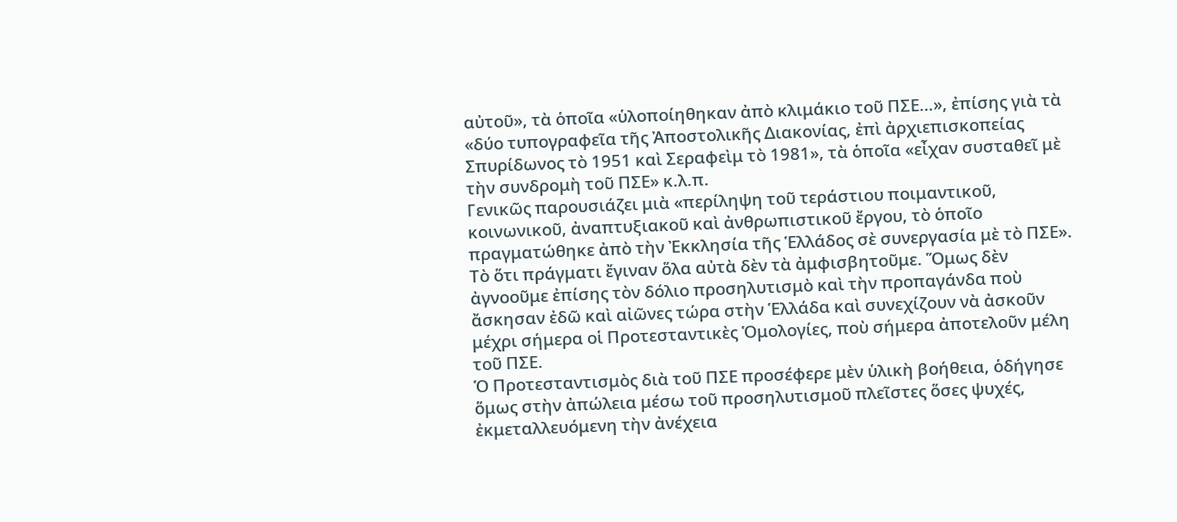αὐτοῦ», τὰ ὁποῖα «ὑλοποίηθηκαν ἀπὸ κλιμάκιο τοῦ ΠΣΕ…», ἐπίσης γιὰ τὰ «δύο τυπογραφεῖα τῆς Ἀποστολικῆς Διακονίας, ἐπὶ ἀρχιεπισκοπείας Σπυρίδωνος τὸ 1951 καὶ Σεραφεὶμ τὸ 1981», τὰ ὁποῖα «εἶχαν συσταθεῖ μὲ τὴν συνδρομὴ τοῦ ΠΣΕ» κ.λ.π.
Γενικῶς παρουσιάζει μιὰ «περίληψη τοῦ τεράστιου ποιμαντικοῦ, κοινωνικοῦ, ἀναπτυξιακοῦ καὶ ἀνθρωπιστικοῦ ἔργου, τὸ ὁποῖο πραγματώθηκε ἀπὸ τὴν Ἐκκλησία τῆς Ἑλλάδος σὲ συνεργασία μὲ τὸ ΠΣΕ».
Τὸ ὅτι πράγματι ἔγιναν ὅλα αὐτὰ δὲν τὰ ἀμφισβητοῦμε. Ὅμως δὲν ἀγνοοῦμε ἐπίσης τὸν δόλιο προσηλυτισμὸ καὶ τὴν προπαγάνδα ποὺ ἄσκησαν ἐδῶ καὶ αἰῶνες τώρα στὴν Ἑλλάδα καὶ συνεχίζουν νὰ ἀσκοῦν μέχρι σήμερα οἱ Προτεσταντικὲς Ὁμολογίες, ποὺ σήμερα ἀποτελοῦν μέλη τοῦ ΠΣΕ.
Ὁ Προτεσταντισμὸς διὰ τοῦ ΠΣΕ προσέφερε μὲν ὑλικὴ βοήθεια, ὁδήγησε ὅμως στὴν ἀπώλεια μέσω τοῦ προσηλυτισμοῦ πλεῖστες ὅσες ψυχές, ἐκμεταλλευόμενη τὴν ἀνέχεια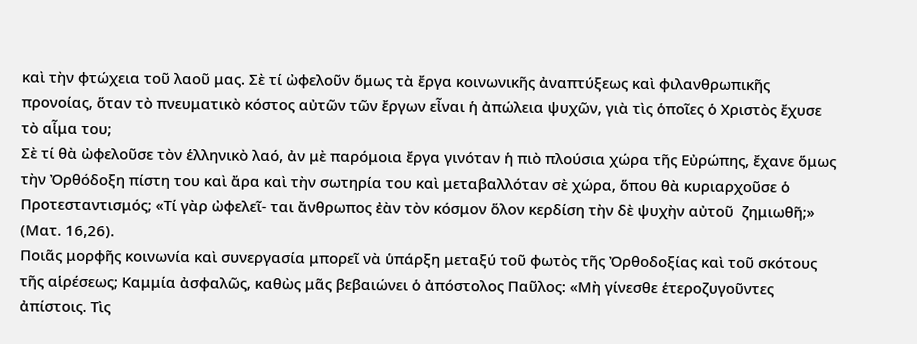καὶ τὴν φτώχεια τοῦ λαοῦ μας. Σὲ τί ὠφελοῦν ὅμως τὰ ἔργα κοινωνικῆς ἀναπτύξεως καὶ φιλανθρωπικῆς προνοίας, ὅταν τὸ πνευματικὸ κόστος αὐτῶν τῶν ἔργων εἶναι ἡ ἀπώλεια ψυχῶν, γιὰ τὶς ὁποῖες ὁ Χριστὸς ἔχυσε τὸ αἷμα του;
Σὲ τί θὰ ὠφελοῦσε τὸν ἑλληνικὸ λαό, ἀν μὲ παρόμοια ἔργα γινόταν ἡ πιὸ πλούσια χώρα τῆς Εὐρώπης, ἔχανε ὅμως τὴν Ὀρθόδοξη πίστη του καὶ ἄρα καὶ τὴν σωτηρία του καὶ μεταβαλλόταν σὲ χώρα, ὅπου θὰ κυριαρχοῦσε ὁ Προτεσταντισμός; «Τί γὰρ ὠφελεῖ- ται ἄνθρωπος ἐὰν τὸν κόσμον ὅλον κερδίση τὴν δὲ ψυχὴν αὐτοῦ  ζημιωθῆ;» (Ματ. 16,26).
Ποιᾶς μορφῆς κοινωνία καὶ συνεργασία μπορεῖ νὰ ὑπάρξη μεταξύ τοῦ φωτὸς τῆς Ὀρθοδοξίας καὶ τοῦ σκότους τῆς αἱρέσεως; Καμμία ἀσφαλῶς, καθὼς μᾶς βεβαιώνει ὁ ἀπόστολος Παῦλος: «Μὴ γίνεσθε ἑτεροζυγοῦντες ἀπίστοις. Τὶς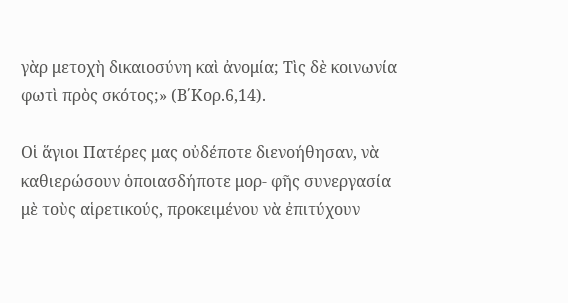γὰρ μετοχὴ δικαιοσύνη καὶ ἀνομία; Τὶς δὲ κοινωνία φωτὶ πρὸς σκότος;» (Β΄Κορ.6,14).

Οἱ ἅγιοι Πατέρες μας οὐδέποτε διενοήθησαν, νὰ καθιερώσουν ὁποιασδήποτε μορ- φῆς συνεργασία μὲ τοὺς αἱρετικούς, προκειμένου νὰ ἐπιτύχουν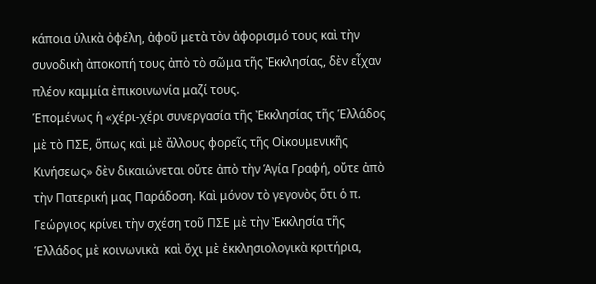κάποια ὑλικὰ ὀφέλη, ἀφοῦ μετὰ τὸν ἀφορισμό τους καὶ τὴν συνοδικὴ ἀποκοπή τους ἀπὸ τὸ σῶμα τῆς Ἐκκλησίας, δὲν εἶχαν πλέον καμμία ἐπικοινωνία μαζί τους.
Ἑπομένως ἡ «χέρι-χέρι συνεργασία τῆς Ἐκκλησίας τῆς Ἑλλάδος μὲ τὸ ΠΣΕ, ὅπως καὶ μὲ ἄλλους φορεῖς τῆς Οἰκουμενικῆς Κινήσεως» δὲν δικαιώνεται οὔτε ἀπὸ τὴν Ἁγία Γραφή, οὔτε ἀπὸ τὴν Πατερική μας Παράδοση. Καὶ μόνον τὸ γεγονὸς ὅτι ὁ π. Γεώργιος κρίνει τὴν σχέση τοῦ ΠΣΕ μὲ τὴν Ἐκκλησία τῆς Ἑλλάδος μὲ κοινωνικὰ  καὶ ὄχι μὲ ἐκκλησιολογικὰ κριτήρια,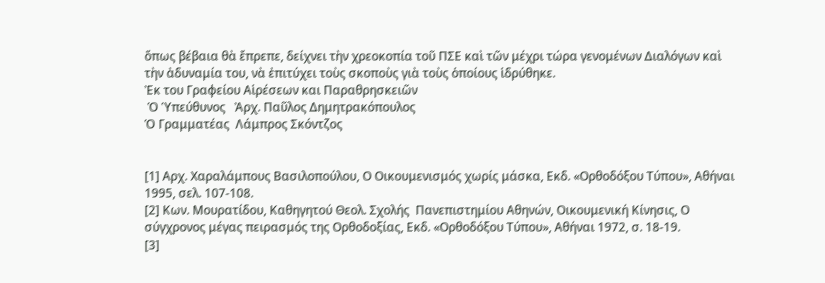ὅπως βέβαια θὰ ἔπρεπε, δείχνει τὴν χρεοκοπία τοῦ ΠΣΕ καὶ τῶν μέχρι τώρα γενομένων Διαλόγων καὶ τὴν ἀδυναμία του, νὰ ἐπιτύχει τοὺς σκοποὺς γιὰ τοὺς ὁποίους ἱδρύθηκε.
Ἐκ του Γραφείου Αἱρέσεων και Παραθρησκειῶν
 Ὁ Ὑπεύθυνος   Ἀρχ. Παῦλος Δημητρακόπουλος
Ὁ Γραμματέας  Λάμπρος Σκόντζος


[1] Αρχ. Χαραλάμπους Βασιλοπούλου, Ο Οικουμενισμός χωρίς μάσκα, Εκδ. «Ορθοδόξου Τύπου», Αθήναι 1995, σελ. 107-108.
[2] Κων. Μουρατίδου, Καθηγητού Θεολ. Σχολής  Πανεπιστημίου Αθηνών, Οικουμενική Κίνησις, Ο σύγχρονος μέγας πειρασμός της Ορθοδοξίας, Εκδ. «Ορθοδόξου Τύπου», Αθήναι 1972, σ. 18-19.
[3]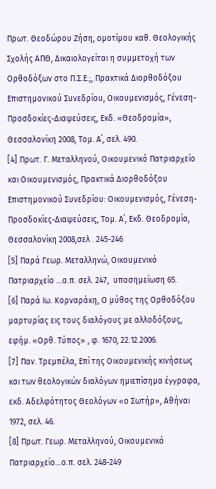Πρωτ. Θεοδώρου Ζήση, ομοτίμου καθ. Θεολογικής Σχολής ΑΠΘ, Δικαιολογείται η συμμετοχή των Ορθοδόξων στο Π.Σ.Ε.;, Πρακτικά Διορθοδόξου Επιστημονικού Συνεδρίου, Οικουμενισμός, Γένεση-Προσδοκίες-Διαψεύσεις, Εκδ. «Θεοδρομία», Θεσσαλονίκη 2008, Τομ. Α΄, σελ. 490.
[4] Πρωτ. Γ. Μεταλληνού, Οικουμενικό Πατριαρχείο και Οικουμενισμός, Πρακτικά Διορθοδόξου Επιστημονικού Συνεδρίου: Οικουμενισμός, Γένεση-Προσδοκίες-Διαψεύσεις, Τομ. Α΄, Εκδ. Θεοδρομία, Θεσσαλονίκη 2008,σελ . 245-246
[5] Παρά Γεωρ. Μεταλληνώ, Οικουμενικό Πατριαρχείο …ο.π. σελ. 247,  υποσημείωση 65.
[6] Παρά Ιω. Κορναράκη, Ο μύθος της Ορθοδόξου μαρτυρίας εις τους διαλόγους με αλλοδόξους, εφήμ. «Ορθ. Τύπος» , φ. 1670, 22.12.2006.
[7] Παν. Τρεμπέλα, Επί της Οικουμενικής κινήσεως και των θεολογικών διαλόγων ημιεπίσημα έγγραφα, εκδ. Αδελφότητος Θεολόγων «ο Σωτήρ», Αθήναι 1972, σελ. 46.
[8] Πρωτ. Γεωρ. Μεταλληνού, Οικουμενικό Πατριαρχείο…ο.π. σελ. 248-249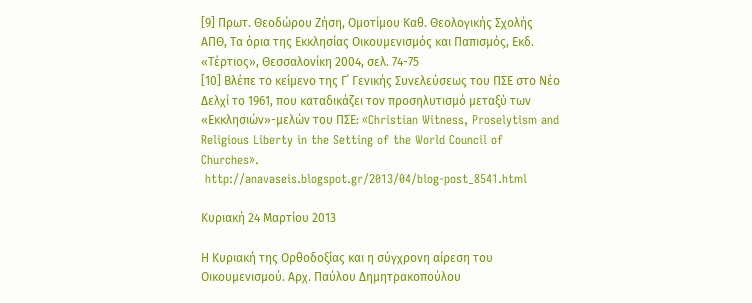[9] Πρωτ. Θεοδώρου Ζήση, Ομοτίμου Καθ. Θεολογικής Σχολής ΑΠΘ, Τα όρια της Εκκλησίας Οικουμενισμός και Παπισμός, Εκδ. «Τέρτιος», Θεσσαλονίκη 2004, σελ. 74-75
[10] Βλέπε το κείμενο της Γ΄ Γενικής Συνελεύσεως του ΠΣΕ στο Νέο Δελχί το 1961, που καταδικάζει τον προσηλυτισμό μεταξύ των «Εκκλησιών»-μελών του ΠΣΕ: «Christian Witness, Proselytism and Religious Liberty in the Setting of the World Council of Churches».
 http://anavaseis.blogspot.gr/2013/04/blog-post_8541.html

Κυριακή 24 Μαρτίου 2013

Η Κυριακή της Ορθοδοξίας και η σύγχρονη αίρεση του Οικουμενισμού. Αρχ. Παύλου Δημητρακοπούλου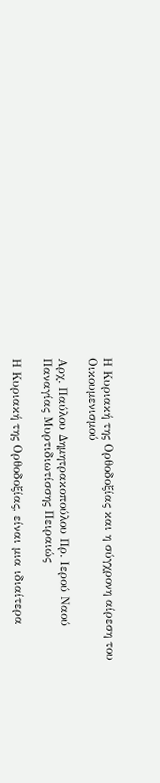Η Κυριακή της Ορθοδοξίας και η σύγχρονη αίρεση του Οικουμενισμού

Αρχ. Παύλου Δημητρακοπούλου Πρ. Ιερού Ναού Παναγίας Μυρτιδιωτίσσης Πειραιώς

Η Κυριακή της Ορθοδοξίας, είναι μια ιδιαίτερα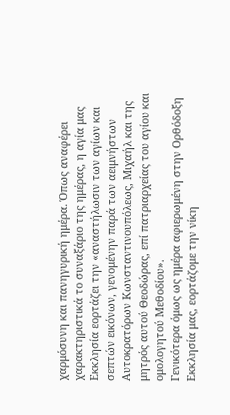χαρμόσυνη και πανηγυρική ημέρα. Όπως αναφέρει χαρακτηριστικά το συναξάριο της ημέρας, η αγία μας Εκκλησία εορτάζει την «αναστήλωσιν των αγίων και σεπτών εικόνων, γενομένην παρά των αειμνήστων Αυτοκρατόρων Κωνσταντινουπόλεως, Μιχαήλ και της μητρός αυτού Θεοδώρας, επί πατριαρχείας του αγίου και ομολογητού Μεθοδίου».
Γενικότερα όμως ως ημέρα αφιερωμένη στην Ορθόδοξη Εκκλησία μας, εορτάζομε την νίκη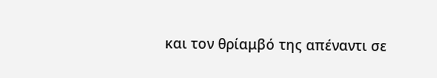και τον θρίαμβό της απέναντι σε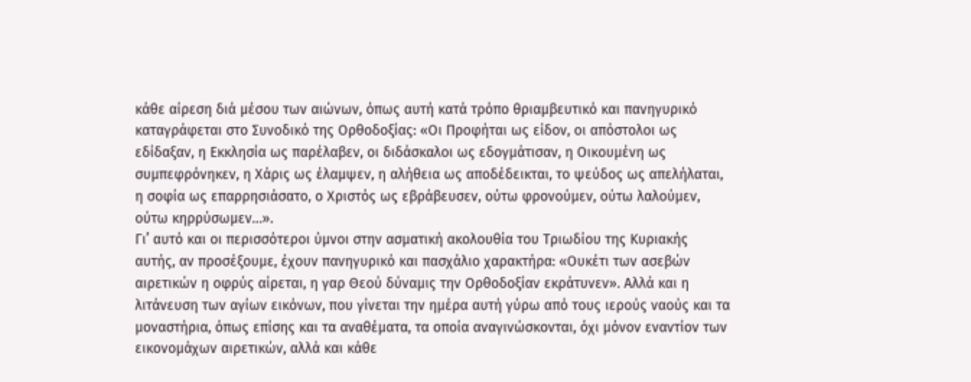κάθε αίρεση διά μέσου των αιώνων, όπως αυτή κατά τρόπο θριαμβευτικό και πανηγυρικό καταγράφεται στο Συνοδικό της Ορθοδοξίας: «Οι Προφήται ως είδον, οι απόστολοι ως εδίδαξαν, η Εκκλησία ως παρέλαβεν, οι διδάσκαλοι ως εδογμάτισαν, η Οικουμένη ως συμπεφρόνηκεν, η Χάρις ως έλαμψεν, η αλήθεια ως αποδέδεικται, το ψεύδος ως απελήλαται, η σοφία ως επαρρησιάσατο, ο Χριστός ως εβράβευσεν, ούτω φρονούμεν, ούτω λαλούμεν, ούτω κηρρύσωμεν…».
Γι’ αυτό και οι περισσότεροι ύμνοι στην ασματική ακολουθία του Τριωδίου της Κυριακής αυτής, αν προσέξουμε, έχουν πανηγυρικό και πασχάλιο χαρακτήρα: «Ουκέτι των ασεβών αιρετικών η οφρύς αίρεται, η γαρ Θεού δύναμις την Ορθοδοξίαν εκράτυνεν». Αλλά και η λιτάνευση των αγίων εικόνων, που γίνεται την ημέρα αυτή γύρω από τους ιερούς ναούς και τα μοναστήρια, όπως επίσης και τα αναθέματα, τα οποία αναγινώσκονται, όχι μόνον εναντίον των εικονομάχων αιρετικών, αλλά και κάθε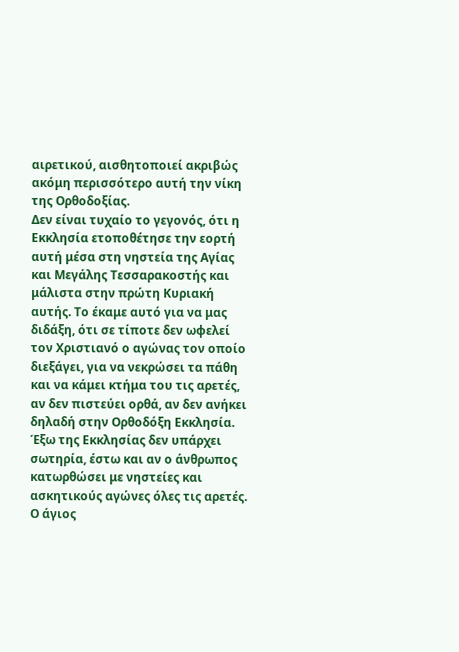αιρετικού, αισθητοποιεί ακριβώς ακόμη περισσότερο αυτή την νίκη της Ορθοδοξίας.
Δεν είναι τυχαίο το γεγονός, ότι η Εκκλησία ετοποθέτησε την εορτή αυτή μέσα στη νηστεία της Αγίας και Μεγάλης Τεσσαρακοστής και μάλιστα στην πρώτη Κυριακή αυτής. Το έκαμε αυτό για να μας διδάξη, ότι σε τίποτε δεν ωφελεί τον Χριστιανό ο αγώνας τον οποίο διεξάγει, για να νεκρώσει τα πάθη και να κάμει κτήμα του τις αρετές, αν δεν πιστεύει ορθά, αν δεν ανήκει δηλαδή στην Ορθοδόξη Εκκλησία. Έξω της Εκκλησίας δεν υπάρχει σωτηρία, έστω και αν ο άνθρωπος κατωρθώσει με νηστείες και ασκητικούς αγώνες όλες τις αρετές.
Ο άγιος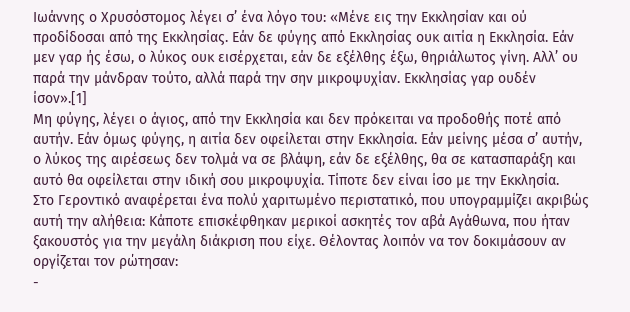Ιωάννης ο Χρυσόστομος λέγει σ’ ένα λόγο του: «Μένε εις την Εκκλησίαν και ού προδίδοσαι από της Εκκλησίας. Εάν δε φύγης από Εκκλησίας ουκ αιτία η Εκκλησία. Εάν μεν γαρ ής έσω, ο λύκος ουκ εισέρχεται, εάν δε εξέλθης έξω, θηριάλωτος γίνη. Αλλ’ ου παρά την μάνδραν τούτο, αλλά παρά την σην μικροψυχίαν. Εκκλησίας γαρ ουδέν ίσον».[1]
Μη φύγης, λέγει ο άγιος, από την Εκκλησία και δεν πρόκειται να προδοθής ποτέ από αυτήν. Εάν όμως φύγης, η αιτία δεν οφείλεται στην Εκκλησία. Εάν μείνης μέσα σ’ αυτήν, ο λύκος της αιρέσεως δεν τολμά να σε βλάψη, εάν δε εξέλθης, θα σε κατασπαράξη και αυτό θα οφείλεται στην ιδική σου μικροψυχία. Τίποτε δεν είναι ίσο με την Εκκλησία.
Στο Γεροντικό αναφέρεται ένα πολύ χαριτωμένο περιστατικό, που υπογραμμίζει ακριβώς αυτή την αλήθεια: Κάποτε επισκέφθηκαν μερικοί ασκητές τον αβά Αγάθωνα, που ήταν ξακουστός για την μεγάλη διάκριση που είχε. Θέλοντας λοιπόν να τον δοκιμάσουν αν οργίζεται τον ρώτησαν:
-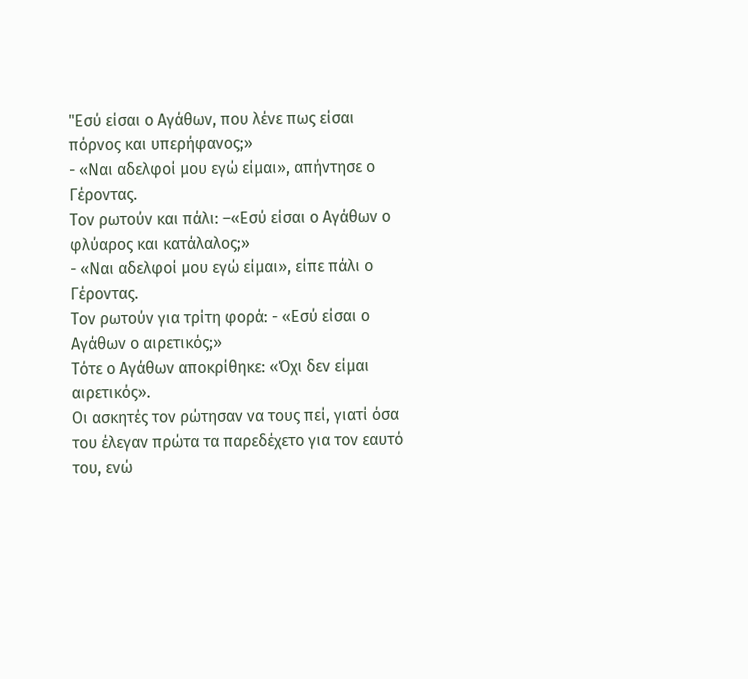"Εσύ είσαι ο Αγάθων, που λένε πως είσαι πόρνος και υπερήφανος;»
- «Ναι αδελφοί μου εγώ είμαι», απήντησε ο Γέροντας.
Τον ρωτούν και πάλι: –«Εσύ είσαι ο Αγάθων ο φλύαρος και κατάλαλος;»
- «Ναι αδελφοί μου εγώ είμαι», είπε πάλι ο Γέροντας.
Τον ρωτούν για τρίτη φορά: - «Εσύ είσαι ο Αγάθων ο αιρετικός;»
Τότε ο Αγάθων αποκρίθηκε: «Όχι δεν είμαι αιρετικός».
Οι ασκητές τον ρώτησαν να τους πεί, γιατί όσα του έλεγαν πρώτα τα παρεδέχετο για τον εαυτό του, ενώ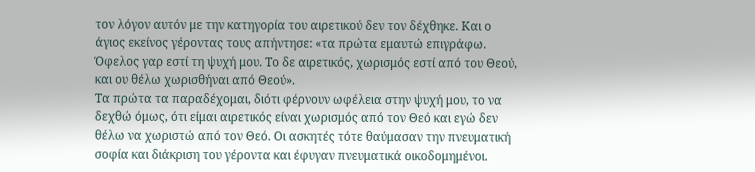τον λόγον αυτόν με την κατηγορία του αιρετικού δεν τον δέχθηκε. Και ο άγιος εκείνος γέροντας τους απήντησε: «τα πρώτα εμαυτώ επιγράφω. Όφελος γαρ εστί τη ψυχή μου. Το δε αιρετικός, χωρισμός εστί από του Θεού, και ου θέλω χωρισθήναι από Θεού».
Τα πρώτα τα παραδέχομαι, διότι φέρνουν ωφέλεια στην ψυχή μου, το να δεχθώ όμως, ότι είμαι αιρετικός είναι χωρισμός από τον Θεό και εγώ δεν θέλω να χωριστώ από τον Θεό. Οι ασκητές τότε θαύμασαν την πνευματική σοφία και διάκριση του γέροντα και έφυγαν πνευματικά οικοδομημένοι.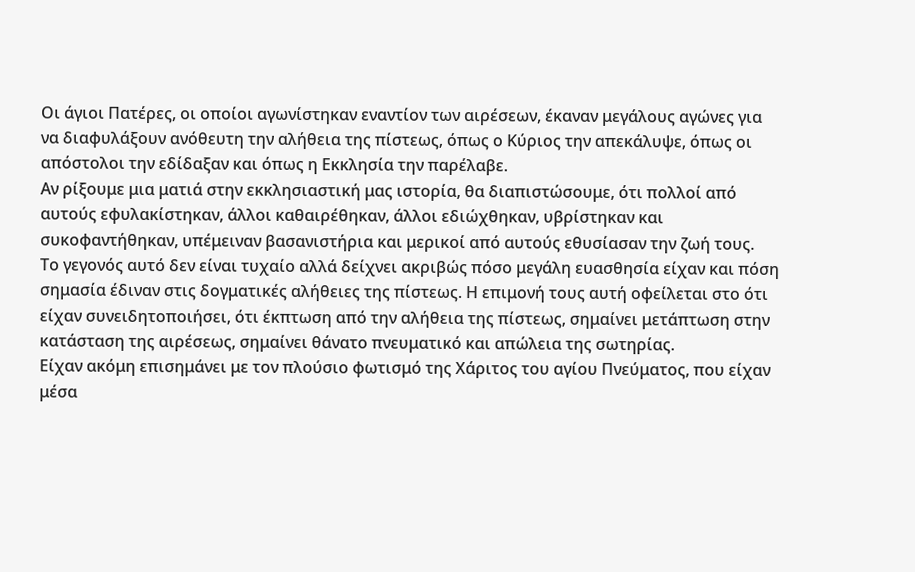Οι άγιοι Πατέρες, οι οποίοι αγωνίστηκαν εναντίον των αιρέσεων, έκαναν μεγάλους αγώνες για να διαφυλάξουν ανόθευτη την αλήθεια της πίστεως, όπως ο Κύριος την απεκάλυψε, όπως οι απόστολοι την εδίδαξαν και όπως η Εκκλησία την παρέλαβε.
Αν ρίξουμε μια ματιά στην εκκλησιαστική μας ιστορία, θα διαπιστώσουμε, ότι πολλοί από αυτούς εφυλακίστηκαν, άλλοι καθαιρέθηκαν, άλλοι εδιώχθηκαν, υβρίστηκαν και συκοφαντήθηκαν, υπέμειναν βασανιστήρια και μερικοί από αυτούς εθυσίασαν την ζωή τους.
Το γεγονός αυτό δεν είναι τυχαίο αλλά δείχνει ακριβώς πόσο μεγάλη ευασθησία είχαν και πόση σημασία έδιναν στις δογματικές αλήθειες της πίστεως. Η επιμονή τους αυτή οφείλεται στο ότι είχαν συνειδητοποιήσει, ότι έκπτωση από την αλήθεια της πίστεως, σημαίνει μετάπτωση στην κατάσταση της αιρέσεως, σημαίνει θάνατο πνευματικό και απώλεια της σωτηρίας.
Είχαν ακόμη επισημάνει με τον πλούσιο φωτισμό της Χάριτος του αγίου Πνεύματος, που είχαν μέσα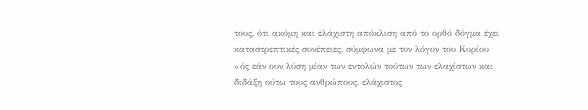τους, ότι ακόμη και ελάχιστη απόκλιση από το ορθό δόγμα έχει καταστρεπτικές συνέπειες, σύμφωνα με τον λόγον του Κυρίου «ός εάν ουν λύση μίαν των εντολών τούτων των ελαχίστων και διδάξη ούτω τους ανθρώπους, ελάχιστος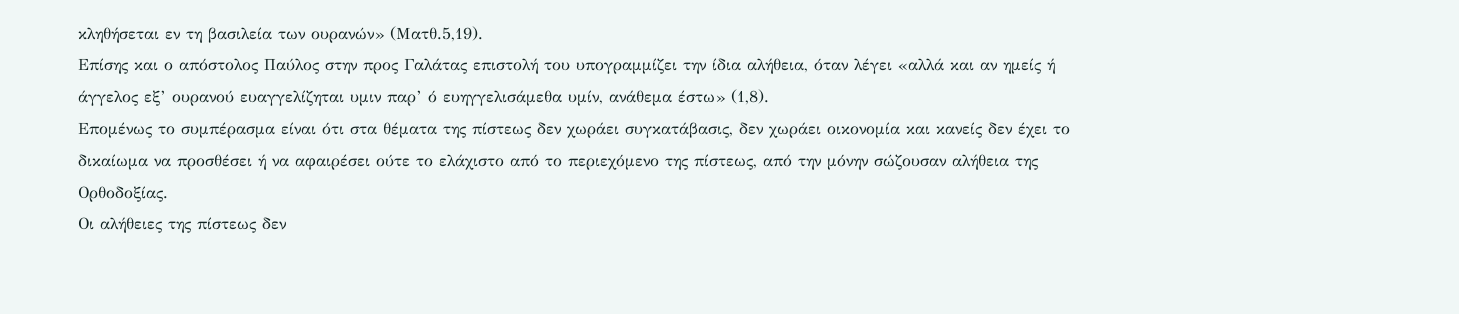κληθήσεται εν τη βασιλεία των ουρανών» (Ματθ.5,19).
Επίσης και ο απόστολος Παύλος στην προς Γαλάτας επιστολή του υπογραμμίζει την ίδια αλήθεια, όταν λέγει «αλλά και αν ημείς ή άγγελος εξ’ ουρανού ευαγγελίζηται υμιν παρ’ ό ευηγγελισάμεθα υμίν, ανάθεμα έστω» (1,8).
Επομένως το συμπέρασμα είναι ότι στα θέματα της πίστεως δεν χωράει συγκατάβασις, δεν χωράει οικονομία και κανείς δεν έχει το δικαίωμα να προσθέσει ή να αφαιρέσει ούτε το ελάχιστο από το περιεχόμενο της πίστεως, από την μόνην σώζουσαν αλήθεια της Ορθοδοξίας.
Οι αλήθειες της πίστεως δεν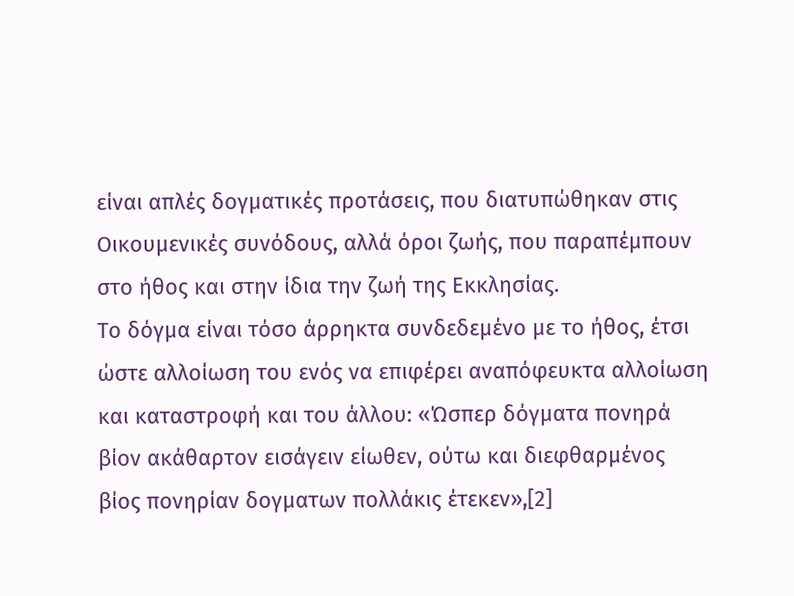είναι απλές δογματικές προτάσεις, που διατυπώθηκαν στις Οικουμενικές συνόδους, αλλά όροι ζωής, που παραπέμπουν στο ήθος και στην ίδια την ζωή της Εκκλησίας.
Το δόγμα είναι τόσο άρρηκτα συνδεδεμένο με το ήθος, έτσι ώστε αλλοίωση του ενός να επιφέρει αναπόφευκτα αλλοίωση και καταστροφή και του άλλου: «Ώσπερ δόγματα πονηρά βίον ακάθαρτον εισάγειν είωθεν, ούτω και διεφθαρμένος βίος πονηρίαν δογματων πολλάκις έτεκεν»,[2]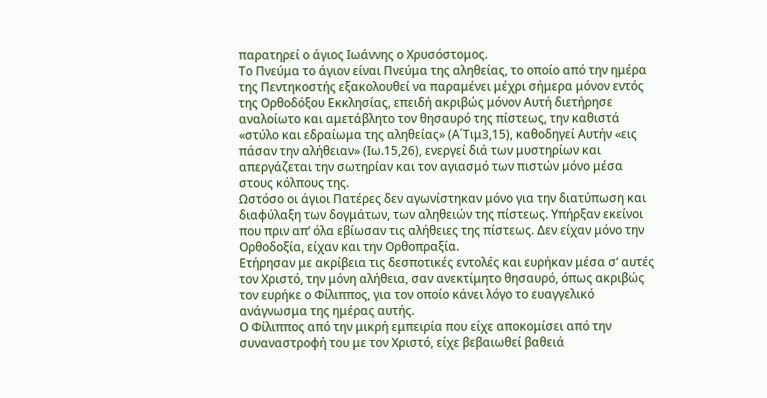παρατηρεί ο άγιος Ιωάννης ο Χρυσόστομος.
Το Πνεύμα το άγιον είναι Πνεύμα της αληθείας, το οποίο από την ημέρα της Πεντηκοστής εξακολουθεί να παραμένει μέχρι σήμερα μόνον εντός της Ορθοδόξου Εκκλησίας, επειδή ακριβώς μόνον Αυτή διετήρησε αναλοίωτο και αμετάβλητο τον θησαυρό της πίστεως, την καθιστά «στύλο και εδραίωμα της αληθείας» (Α΄Τιμ3,15), καθοδηγεί Αυτήν «εις πάσαν την αλήθειαν» (Ιω.15,26), ενεργεί διά των μυστηρίων και απεργάζεται την σωτηρίαν και τον αγιασμό των πιστών μόνο μέσα στους κόλπους της.
Ωστόσο οι άγιοι Πατέρες δεν αγωνίστηκαν μόνο για την διατύπωση και διαφύλαξη των δογμάτων, των αληθειών της πίστεως. Υπήρξαν εκείνοι που πριν απ’ όλα εβίωσαν τις αλήθειες της πίστεως. Δεν είχαν μόνο την Ορθοδοξία, είχαν και την Ορθοπραξία.
Ετήρησαν με ακρίβεια τις δεσποτικές εντολές και ευρήκαν μέσα σ’ αυτές τον Χριστό, την μόνη αλήθεια, σαν ανεκτίμητο θησαυρό, όπως ακριβώς τον ευρήκε ο Φίλιππος, για τον οποίο κάνει λόγο το ευαγγελικό ανάγνωσμα της ημέρας αυτής.
Ο Φίλιππος από την μικρή εμπειρία που είχε αποκομίσει από την συναναστροφή του με τον Χριστό, είχε βεβαιωθεί βαθειά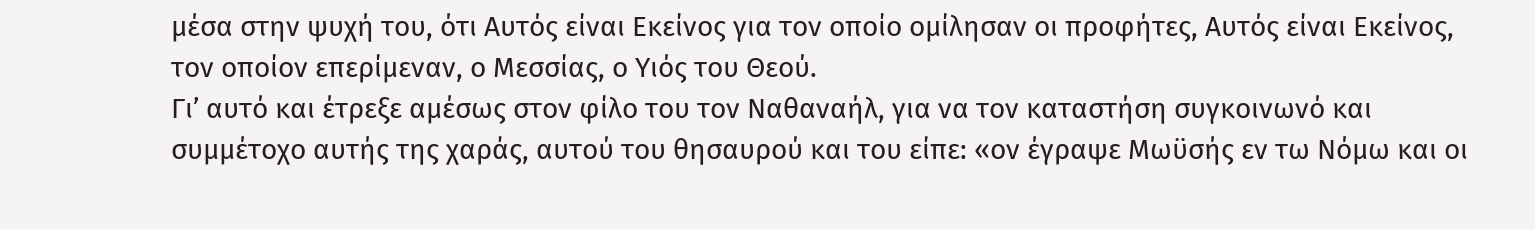μέσα στην ψυχή του, ότι Αυτός είναι Εκείνος για τον οποίο ομίλησαν οι προφήτες, Αυτός είναι Εκείνος, τον οποίον επερίμεναν, ο Μεσσίας, ο Υιός του Θεού.
Γι’ αυτό και έτρεξε αμέσως στον φίλο του τον Ναθαναήλ, για να τον καταστήση συγκοινωνό και συμμέτοχο αυτής της χαράς, αυτού του θησαυρού και του είπε: «ον έγραψε Μωϋσής εν τω Νόμω και οι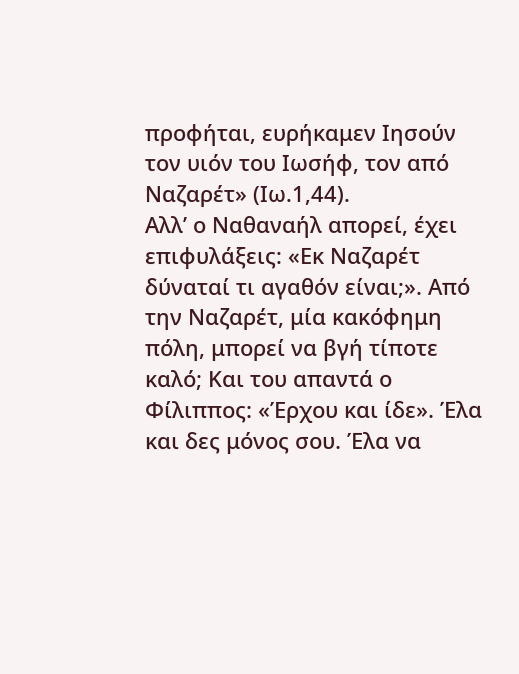προφήται, ευρήκαμεν Ιησούν τον υιόν του Ιωσήφ, τον από Ναζαρέτ» (Ιω.1,44).
Αλλ’ ο Ναθαναήλ απορεί, έχει επιφυλάξεις: «Εκ Ναζαρέτ δύναταί τι αγαθόν είναι;». Από την Ναζαρέτ, μία κακόφημη πόλη, μπορεί να βγή τίποτε καλό; Και του απαντά ο Φίλιππος: «Έρχου και ίδε». Έλα και δες μόνος σου. Έλα να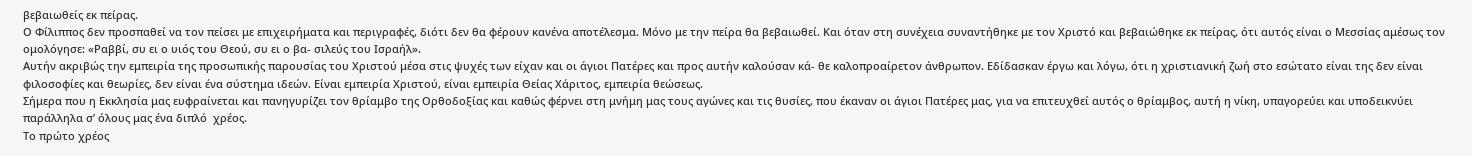βεβαιωθείς εκ πείρας.
Ο Φίλιππος δεν προσπαθεί να τον πείσει με επιχειρήματα και περιγραφές, διότι δεν θα φέρουν κανένα αποτέλεσμα. Μόνο με την πείρα θα βεβαιωθεί. Και όταν στη συνέχεια συναντήθηκε με τον Χριστό και βεβαιώθηκε εκ πείρας, ότι αυτός είναι ο Μεσσίας αμέσως τον ομολόγησε: «Ραββί, συ ει ο υιός του Θεού, συ ει ο βα- σιλεύς του Ισραήλ».
Αυτήν ακριβώς την εμπειρία της προσωπικής παρουσίας του Χριστού μέσα στις ψυχές των είχαν και οι άγιοι Πατέρες και προς αυτήν καλούσαν κά- θε καλοπροαίρετον άνθρωπον. Εδίδασκαν έργω και λόγω, ότι η χριστιανική ζωή στο εσώτατο είναι της δεν είναι φιλοσοφίες και θεωρίες, δεν είναι ένα σύστημα ιδεών. Είναι εμπειρία Χριστού, είναι εμπειρία Θείας Χάριτος, εμπειρία θεώσεως.
Σήμερα που η Εκκλησία μας ευφραίνεται και πανηγυρίζει τον θρίαμβο της Ορθοδοξίας και καθώς φέρνει στη μνήμη μας τους αγώνες και τις θυσίες, που έκαναν οι άγιοι Πατέρες μας, για να επιτευχθεί αυτός ο θρίαμβος, αυτή η νίκη, υπαγορεύει και υποδεικνύει παράλληλα σ’ όλους μας ένα διπλό  χρέος.
Το πρώτο χρέος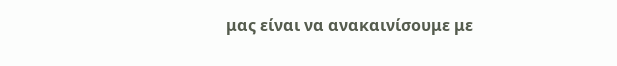μας είναι να ανακαινίσουμε με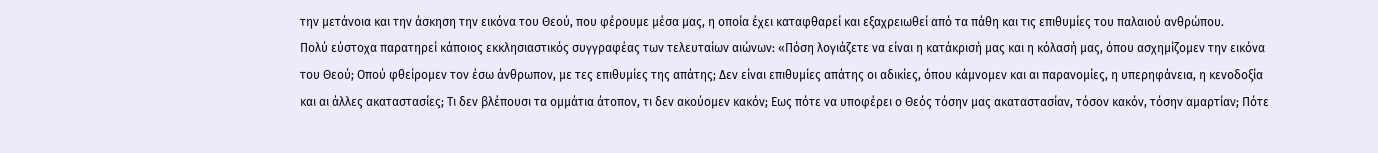την μετάνοια και την άσκηση την εικόνα του Θεού, που φέρουμε μέσα μας, η οποία έχει καταφθαρεί και εξαχρειωθεί από τα πάθη και τις επιθυμίες του παλαιού ανθρώπου.
Πολύ εύστοχα παρατηρεί κάποιος εκκλησιαστικός συγγραφέας των τελευταίων αιώνων: «Πόση λογιάζετε να είναι η κατάκρισή μας και η κόλασή μας, όπου ασχημίζομεν την εικόνα του Θεού; Οπού φθείρομεν τον έσω άνθρωπον, με τες επιθυμίες της απάτης; Δεν είναι επιθυμίες απάτης οι αδικίες, όπου κάμνομεν και αι παρανομίες, η υπερηφάνεια, η κενοδοξία και αι άλλες ακαταστασίες; Τι δεν βλέπουσι τα ομμάτια άτοπον, τι δεν ακούομεν κακόν; Εως πότε να υποφέρει ο Θεός τόσην μας ακαταστασίαν, τόσον κακόν, τόσην αμαρτίαν; Πότε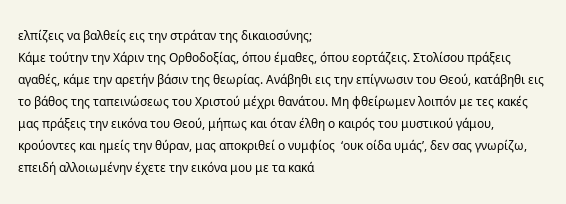ελπίζεις να βαλθείς εις την στράταν της δικαιοσύνης;
Κάμε τούτην την Χάριν της Ορθοδοξίας, όπου έμαθες, όπου εορτάζεις. Στολίσου πράξεις αγαθές, κάμε την αρετήν βάσιν της θεωρίας. Ανάβηθι εις την επίγνωσιν του Θεού, κατάβηθι εις το βάθος της ταπεινώσεως του Χριστού μέχρι θανάτου. Μη φθείρωμεν λοιπόν με τες κακές μας πράξεις την εικόνα του Θεού, μήπως και όταν έλθη ο καιρός του μυστικού γάμου, κρούοντες και ημείς την θύραν, μας αποκριθεί ο νυμφίος  ‘ουκ οίδα υμάς’, δεν σας γνωρίζω, επειδή αλλοιωμένην έχετε την εικόνα μου με τα κακά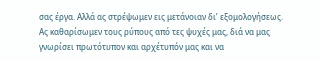σας έργα. Αλλά ας στρέψωμεν εις μετάνοιαν δι’ εξομολογήσεως. Ας καθαρίσωμεν τους ρύπους από τες ψυχές μας, διά να μας γνωρίσει πρωτότυπον και αρχέτυπόν μας και να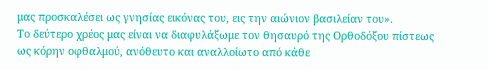μας προσκαλέσει ως γνησίας εικόνας του, εις την αιώνιον βασιλείαν του».
Το δεύτερο χρέος μας είναι να διαφυλάξωμε τον θησαυρό της Ορθοδόξου πίστεως ως κόρην οφθαλμού, ανόθευτο και αναλλοίωτο από κάθε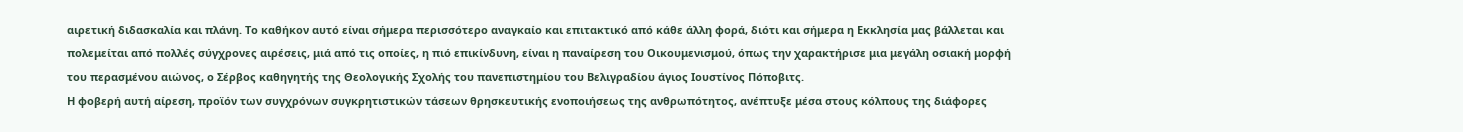αιρετική διδασκαλία και πλάνη. Το καθήκον αυτό είναι σήμερα περισσότερο αναγκαίο και επιτακτικό από κάθε άλλη φορά, διότι και σήμερα η Εκκλησία μας βάλλεται και πολεμείται από πολλές σύγχρονες αιρέσεις, μιά από τις οποίες, η πιό επικίνδυνη, είναι η παναίρεση του Οικουμενισμού, όπως την χαρακτήρισε μια μεγάλη οσιακή μορφή του περασμένου αιώνος, ο Σέρβος καθηγητής της Θεολογικής Σχολής του πανεπιστημίου του Βελιγραδίου άγιος Ιουστίνος Πόποβιτς.
Η φοβερή αυτή αίρεση, προϊόν των συγχρόνων συγκρητιστικών τάσεων θρησκευτικής ενοποιήσεως της ανθρωπότητος, ανέπτυξε μέσα στους κόλπους της διάφορες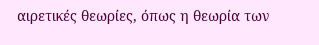αιρετικές θεωρίες, όπως η θεωρία των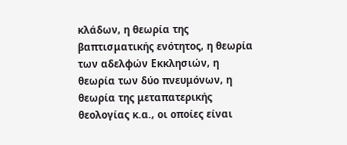κλάδων, η θεωρία της βαπτισματικής ενότητος, η θεωρία των αδελφών Εκκλησιών, η θεωρία των δύο πνευμόνων, η θεωρία της μεταπατερικής θεολογίας κ.α., οι οποίες είναι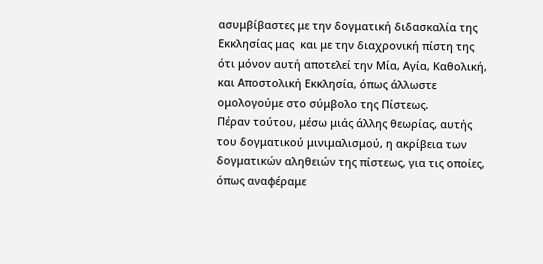ασυμβίβαστες με την δογματική διδασκαλία της Εκκλησίας μας  και με την διαχρονική πίστη της ότι μόνον αυτή αποτελεί την Μία, Αγία, Καθολική, και Αποστολική Εκκλησία, όπως άλλωστε ομολογούμε στο σύμβολο της Πίστεως.
Πέραν τούτου, μέσω μιάς άλλης θεωρίας, αυτής του δογματικού μινιμαλισμού, η ακρίβεια των δογματικών αληθειών της πίστεως, για τις οποίες, όπως αναφέραμε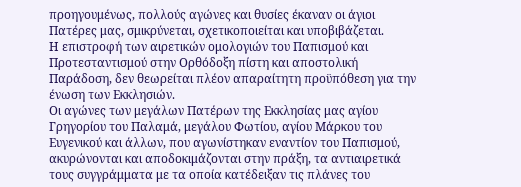προηγουμένως, πολλούς αγώνες και θυσίες έκαναν οι άγιοι Πατέρες μας, σμικρύνεται, σχετικοποιείται και υποβιβάζεται.
Η επιστροφή των αιρετικών ομολογιών του Παπισμού και Προτεσταντισμού στην Ορθόδοξη πίστη και αποστολική Παράδοση, δεν θεωρείται πλέον απαραίτητη προϋπόθεση για την ένωση των Εκκλησιών.
Οι αγώνες των μεγάλων Πατέρων της Εκκλησίας μας αγίου Γρηγορίου του Παλαμά, μεγάλου Φωτίου, αγίου Μάρκου του Ευγενικού και άλλων, που αγωνίστηκαν εναντίον του Παπισμού, ακυρώνονται και αποδοκιμάζονται στην πράξη, τα αντιαιρετικά τους συγγράμματα με τα οποία κατέδειξαν τις πλάνες του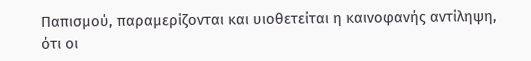Παπισμού, παραμερίζονται και υιοθετείται η καινοφανής αντίληψη, ότι οι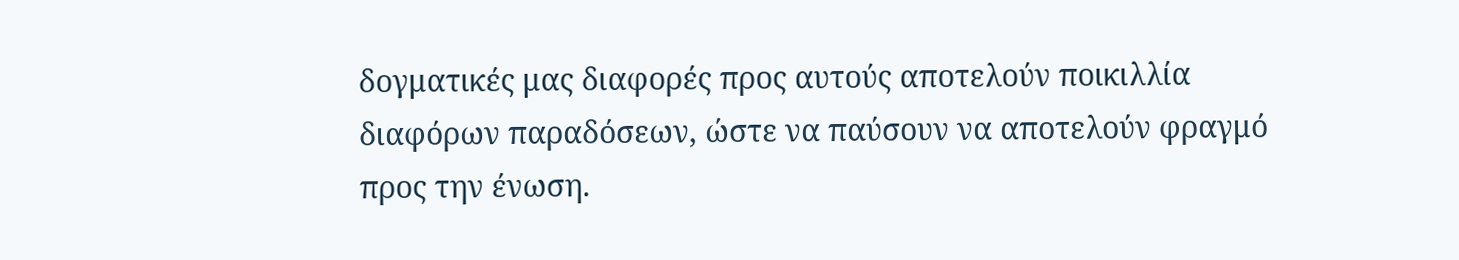δογματικές μας διαφορές προς αυτούς αποτελούν ποικιλλία διαφόρων παραδόσεων, ώστε να παύσουν να αποτελούν φραγμό προς την ένωση.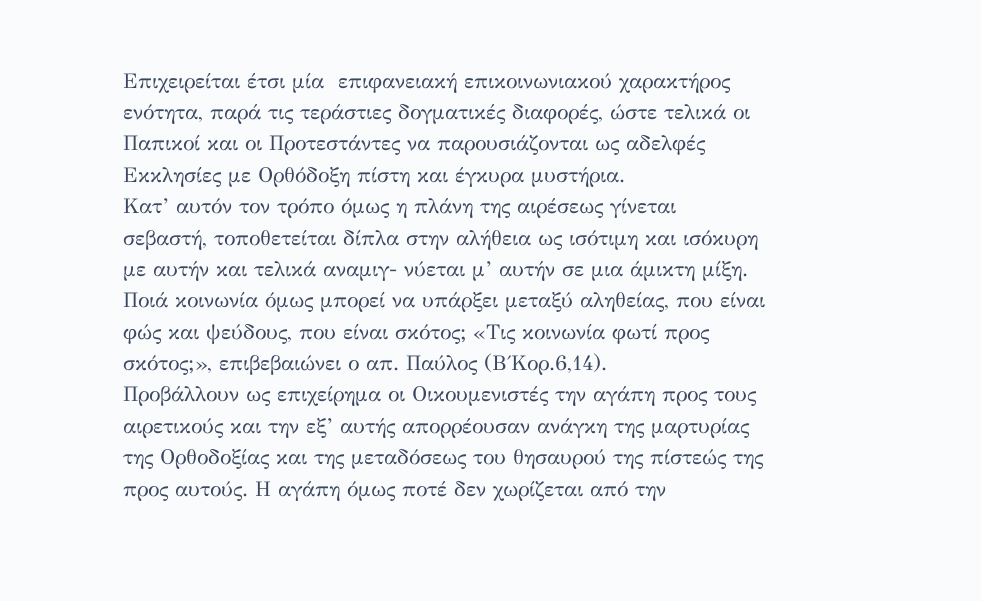Επιχειρείται έτσι μία  επιφανειακή επικοινωνιακού χαρακτήρος ενότητα, παρά τις τεράστιες δογματικές διαφορές, ώστε τελικά οι Παπικοί και οι Προτεστάντες να παρουσιάζονται ως αδελφές Εκκλησίες με Ορθόδοξη πίστη και έγκυρα μυστήρια.
Κατ’ αυτόν τον τρόπο όμως η πλάνη της αιρέσεως γίνεται σεβαστή, τοποθετείται δίπλα στην αλήθεια ως ισότιμη και ισόκυρη με αυτήν και τελικά αναμιγ- νύεται μ’ αυτήν σε μια άμικτη μίξη. Ποιά κοινωνία όμως μπορεί να υπάρξει μεταξύ αληθείας, που είναι φώς και ψεύδους, που είναι σκότος; «Τις κοινωνία φωτί προς σκότος;», επιβεβαιώνει ο απ. Παύλος (Β΄Κορ.6,14).
Προβάλλουν ως επιχείρημα οι Οικουμενιστές την αγάπη προς τους αιρετικούς και την εξ’ αυτής απορρέουσαν ανάγκη της μαρτυρίας της Ορθοδοξίας και της μεταδόσεως του θησαυρού της πίστεώς της προς αυτούς. Η αγάπη όμως ποτέ δεν χωρίζεται από την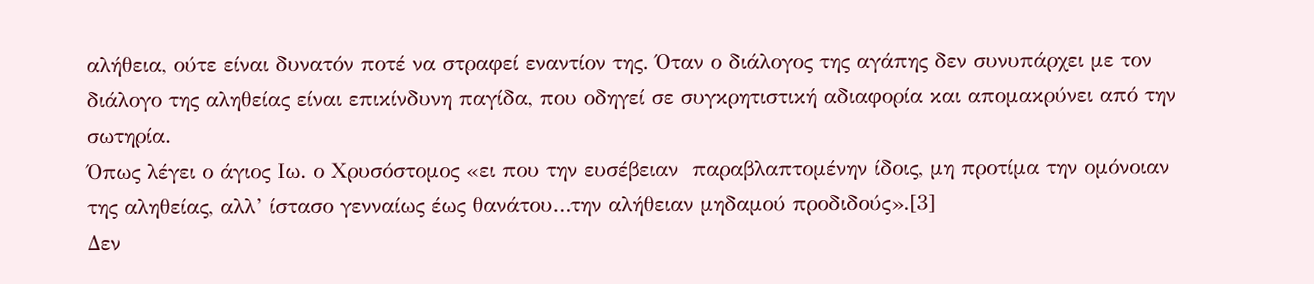αλήθεια, ούτε είναι δυνατόν ποτέ να στραφεί εναντίον της. Όταν ο διάλογος της αγάπης δεν συνυπάρχει με τον διάλογο της αληθείας είναι επικίνδυνη παγίδα, που οδηγεί σε συγκρητιστική αδιαφορία και απομακρύνει από την σωτηρία.
Όπως λέγει ο άγιος Ιω. ο Χρυσόστομος «ει που την ευσέβειαν  παραβλαπτομένην ίδοις, μη προτίμα την ομόνοιαν της αληθείας, αλλ’ ίστασο γενναίως έως θανάτου…την αλήθειαν μηδαμού προδιδούς».[3]
Δεν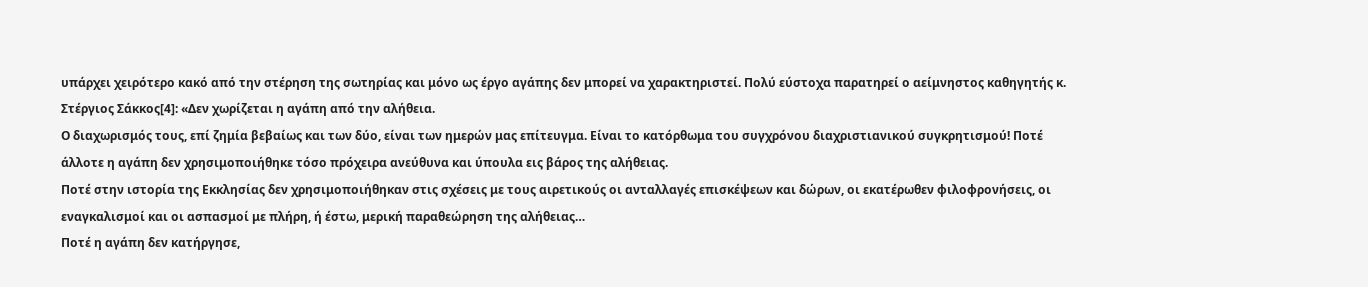υπάρχει χειρότερο κακό από την στέρηση της σωτηρίας και μόνο ως έργο αγάπης δεν μπορεί να χαρακτηριστεί. Πολύ εύστοχα παρατηρεί ο αείμνηστος καθηγητής κ. Στέργιος Σάκκος[4]: «Δεν χωρίζεται η αγάπη από την αλήθεια.
Ο διαχωρισμός τους, επί ζημία βεβαίως και των δύο, είναι των ημερών μας επίτευγμα. Είναι το κατόρθωμα του συγχρόνου διαχριστιανικού συγκρητισμού! Ποτέ άλλοτε η αγάπη δεν χρησιμοποιήθηκε τόσο πρόχειρα ανεύθυνα και ύπουλα εις βάρος της αλήθειας.
Ποτέ στην ιστορία της Εκκλησίας δεν χρησιμοποιήθηκαν στις σχέσεις με τους αιρετικούς οι ανταλλαγές επισκέψεων και δώρων, οι εκατέρωθεν φιλοφρονήσεις, οι εναγκαλισμοί και οι ασπασμοί με πλήρη, ή έστω, μερική παραθεώρηση της αλήθειας…
Ποτέ η αγάπη δεν κατήργησε,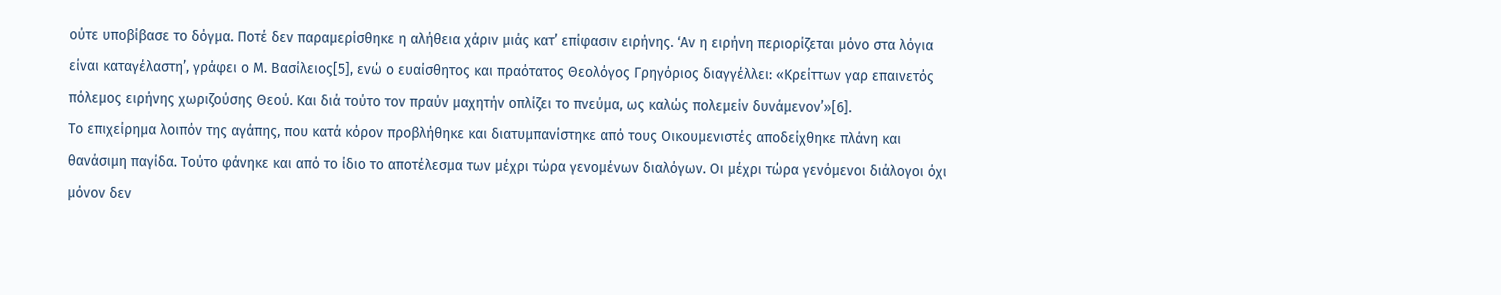ούτε υποβίβασε το δόγμα. Ποτέ δεν παραμερίσθηκε η αλήθεια χάριν μιάς κατ’ επίφασιν ειρήνης. ‘Αν η ειρήνη περιορίζεται μόνο στα λόγια είναι καταγέλαστη’, γράφει ο Μ. Βασίλειος[5], ενώ ο ευαίσθητος και πραότατος Θεολόγος Γρηγόριος διαγγέλλει: «Κρείττων γαρ επαινετός πόλεμος ειρήνης χωριζούσης Θεού. Και διά τούτο τον πραύν μαχητήν οπλίζει το πνεύμα, ως καλώς πολεμείν δυνάμενον’»[6].
Το επιχείρημα λοιπόν της αγάπης, που κατά κόρον προβλήθηκε και διατυμπανίστηκε από τους Οικουμενιστές αποδείχθηκε πλάνη και θανάσιμη παγίδα. Τούτο φάνηκε και από το ίδιο το αποτέλεσμα των μέχρι τώρα γενομένων διαλόγων. Οι μέχρι τώρα γενόμενοι διάλογοι όχι μόνον δεν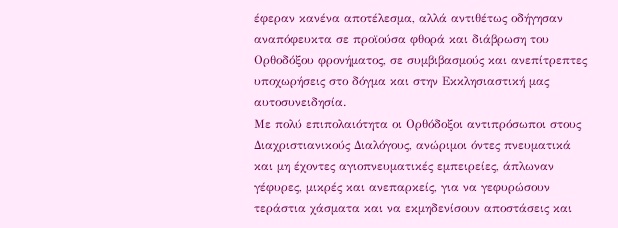έφεραν κανένα αποτέλεσμα, αλλά αντιθέτως οδήγησαν αναπόφευκτα σε προϊούσα φθορά και διάβρωση του Ορθοδόξου φρονήματος, σε συμβιβασμούς και ανεπίτρεπτες υποχωρήσεις στο δόγμα και στην Εκκλησιαστική μας αυτοσυνειδησία.
Με πολύ επιπολαιότητα οι Ορθόδοξοι αντιπρόσωποι στους Διαχριστιανικούς Διαλόγους, ανώριμοι όντες πνευματικά και μη έχοντες αγιοπνευματικές εμπειρείες, άπλωναν γέφυρες, μικρές και ανεπαρκείς, για να γεφυρώσουν τεράστια χάσματα και να εκμηδενίσουν αποστάσεις και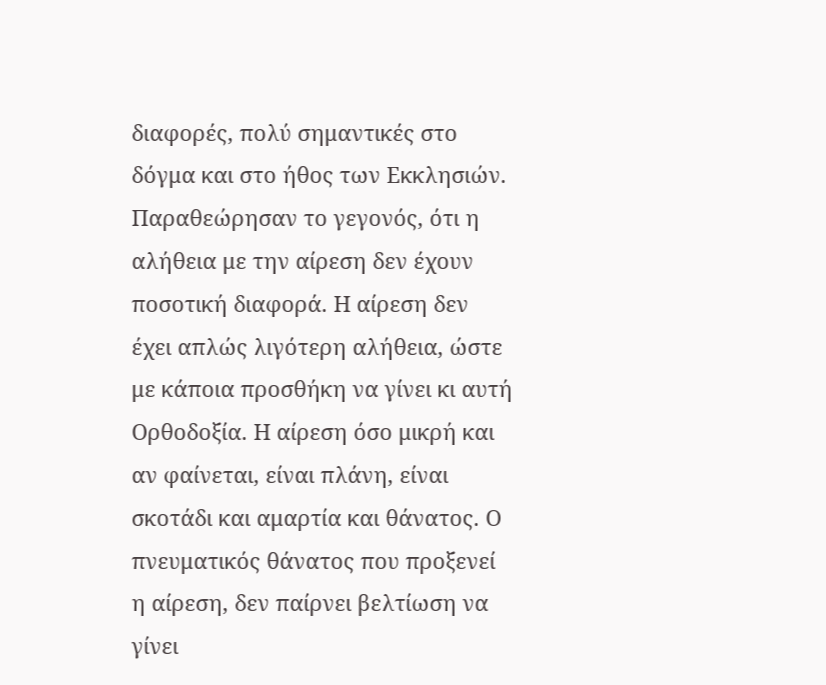διαφορές, πολύ σημαντικές στο δόγμα και στο ήθος των Εκκλησιών.
Παραθεώρησαν το γεγονός, ότι η αλήθεια με την αίρεση δεν έχουν ποσοτική διαφορά. Η αίρεση δεν έχει απλώς λιγότερη αλήθεια, ώστε με κάποια προσθήκη να γίνει κι αυτή Ορθοδοξία. Η αίρεση όσο μικρή και αν φαίνεται, είναι πλάνη, είναι σκοτάδι και αμαρτία και θάνατος. Ο πνευματικός θάνατος που προξενεί η αίρεση, δεν παίρνει βελτίωση να γίνει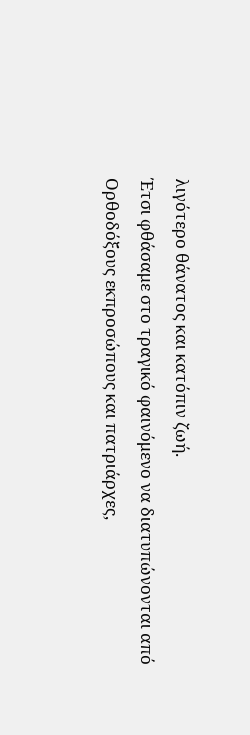λιγότερο θάνατος και κατόπιν ζωή.
Έτσι φθάσαμε στο τραγικό φαινόμενο να διατυπώνονται από Ορθοδόξους εκπροσώπους και πατριάρχες,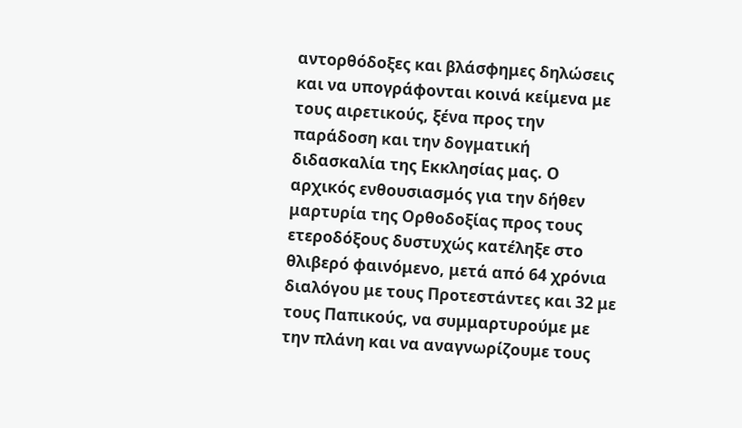αντορθόδοξες και βλάσφημες δηλώσεις και να υπογράφονται κοινά κείμενα με τους αιρετικούς, ξένα προς την παράδοση και την δογματική διδασκαλία της Εκκλησίας μας. Ο αρχικός ενθουσιασμός για την δήθεν μαρτυρία της Ορθοδοξίας προς τους ετεροδόξους δυστυχώς κατέληξε στο θλιβερό φαινόμενο, μετά από 64 χρόνια διαλόγου με τους Προτεστάντες και 32 με τους Παπικούς, να συμμαρτυρούμε με την πλάνη και να αναγνωρίζουμε τους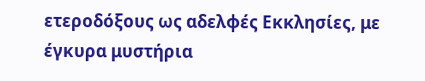ετεροδόξους ως αδελφές Εκκλησίες, με έγκυρα μυστήρια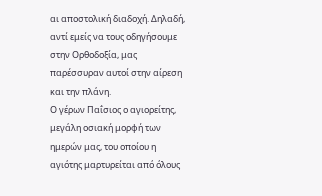αι αποστολική διαδοχή. Δηλαδή, αντί εμείς να τους οδηγήσουμε στην Ορθοδοξία, μας παρέσσυραν αυτοί στην αίρεση και την πλάνη.
Ο γέρων Παΐσιος ο αγιορείτης, μεγάλη οσιακή μορφή των ημερών μας, του οποίου η αγιότης μαρτυρείται από όλους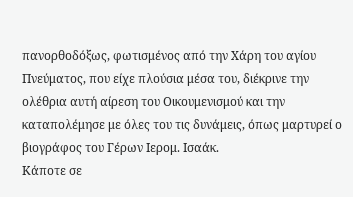πανορθοδόξως, φωτισμένος από την Χάρη του αγίου Πνεύματος, που είχε πλούσια μέσα του, διέκρινε την ολέθρια αυτή αίρεση του Οικουμενισμού και την καταπολέμησε με όλες του τις δυνάμεις, όπως μαρτυρεί ο βιογράφος του Γέρων Ιερομ. Ισαάκ.
Κάποτε σε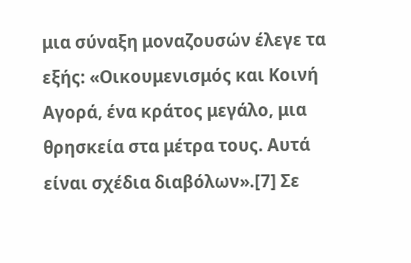μια σύναξη μοναζουσών έλεγε τα εξής: «Οικουμενισμός και Κοινή Αγορά, ένα κράτος μεγάλο, μια θρησκεία στα μέτρα τους. Αυτά είναι σχέδια διαβόλων».[7] Σε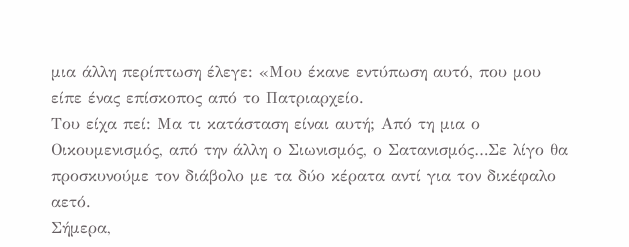μια άλλη περίπτωση έλεγε: «Μου έκανε εντύπωση αυτό, που μου είπε ένας επίσκοπος από το Πατριαρχείο.
Του είχα πεί: Μα τι κατάσταση είναι αυτή; Από τη μια ο Οικουμενισμός, από την άλλη ο Σιωνισμός, ο Σατανισμός…Σε λίγο θα προσκυνούμε τον διάβολο με τα δύο κέρατα αντί για τον δικέφαλο αετό.
Σήμερα,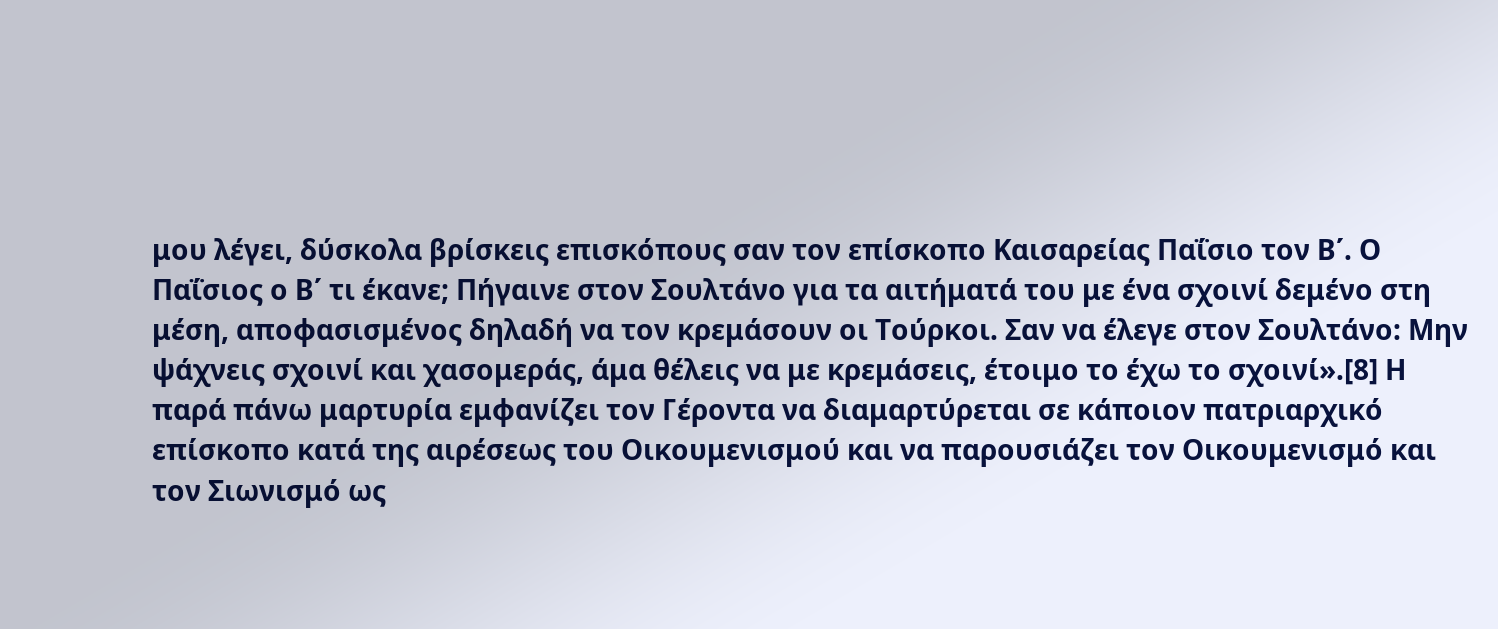μου λέγει, δύσκολα βρίσκεις επισκόπους σαν τον επίσκοπο Καισαρείας Παΐσιο τον Β΄. Ο Παΐσιος ο Β΄ τι έκανε; Πήγαινε στον Σουλτάνο για τα αιτήματά του με ένα σχοινί δεμένο στη μέση, αποφασισμένος δηλαδή να τον κρεμάσουν οι Τούρκοι. Σαν να έλεγε στον Σουλτάνο: Μην ψάχνεις σχοινί και χασομεράς, άμα θέλεις να με κρεμάσεις, έτοιμο το έχω το σχοινί».[8] Η παρά πάνω μαρτυρία εμφανίζει τον Γέροντα να διαμαρτύρεται σε κάποιον πατριαρχικό επίσκοπο κατά της αιρέσεως του Οικουμενισμού και να παρουσιάζει τον Οικουμενισμό και τον Σιωνισμό ως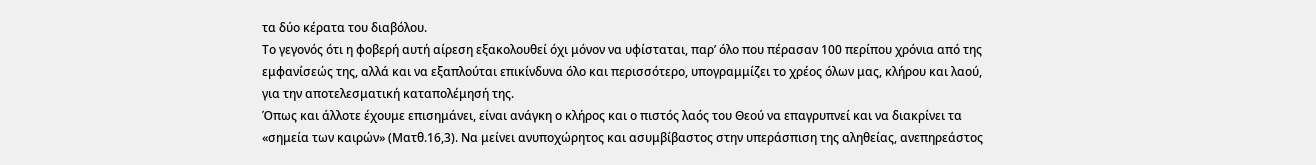τα δύο κέρατα του διαβόλου.
Το γεγονός ότι η φοβερή αυτή αίρεση εξακολουθεί όχι μόνον να υφίσταται, παρ’ όλο που πέρασαν 100 περίπου χρόνια από της εμφανίσεώς της, αλλά και να εξαπλούται επικίνδυνα όλο και περισσότερο, υπογραμμίζει το χρέος όλων μας, κλήρου και λαού, για την αποτελεσματική καταπολέμησή της.
Όπως και άλλοτε έχουμε επισημάνει, είναι ανάγκη ο κλήρος και ο πιστός λαός του Θεού να επαγρυπνεί και να διακρίνει τα «σημεία των καιρών» (Ματθ.16,3). Να μείνει ανυποχώρητος και ασυμβίβαστος στην υπεράσπιση της αληθείας, ανεπηρεάστος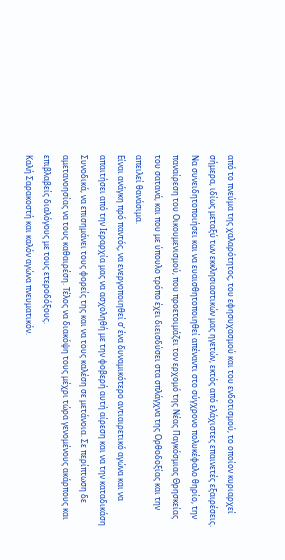από το πνεύμα της χαλαρότητος, του εφησυχασμού και του ενδοτισμού, το οποίον κυριαρχεί σήμερα, ιδίως μεταξύ των εκκλησιαστικών μας ηγετών, εκτός από ελάχιστες επαινετές εξαιρέσεις.
Να συνειδητοποιήσει και να ευαισθητοποιηθεί απέναντι στο σύγχρονο πολυκέφαλο θηρίο, την παναίρεση του Οικουμενισμού, που προετοιμάζει τον ερχομό της Νέας Παγκόσμιας Θρησκείας του σατανά, και που με ύπουλο τρόπο έχει διεισδύσει στα σπλάγχνα της Ορθοδοξίας και την απειλεί θανάσιμα.
Είναι ανάγκη πρό παντός, να ενεργοποιηθεί σ’ ένα δυναμικότερο αντιαιρετικό αγώνα και να απαιτήσει από την Ιεραρχία μας να ασχοληθή με την φοβερή αυτή αίρεση και να την καταδικάση Συνοδικά, να επισημάνει τους φορείς της και να τους καλέση σε μετάνοια. Σε περίπτωση δε αμετανοησίας να τους καθαιρέση. Τέλος να διακόψη τους μέχρι τώρα γενομένους ακάρπους και επιβλαβείς διαλόγους με τους ετεροδόξους.
Καλή Σαρακοστή και καλόν αγώνα πνευματικόν.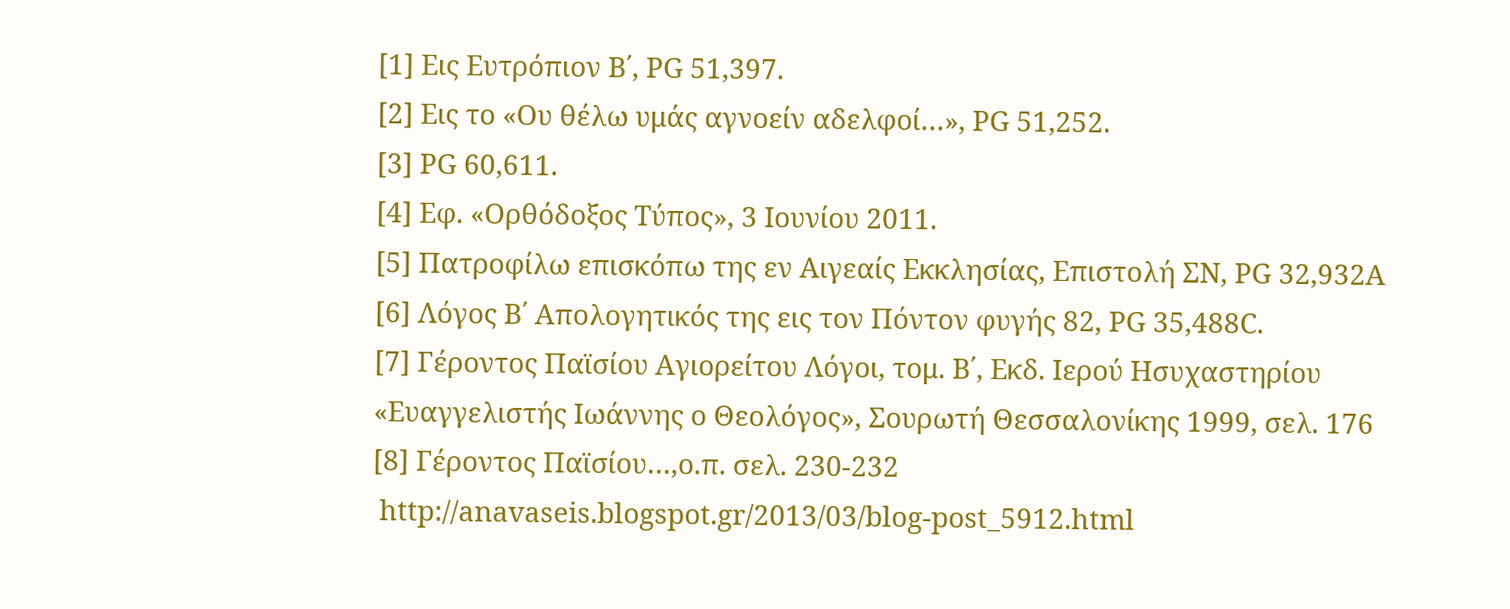[1] Εις Ευτρόπιον Β΄, PG 51,397.
[2] Εις το «Ου θέλω υμάς αγνοείν αδελφοί…», PG 51,252.
[3] PG 60,611.
[4] Εφ. «Ορθόδοξος Τύπος», 3 Ιουνίου 2011.
[5] Πατροφίλω επισκόπω της εν Αιγεαίς Εκκλησίας, Επιστολή ΣΝ, PG 32,932Α
[6] Λόγος Β΄ Απολογητικός της εις τον Πόντον φυγής 82, PG 35,488C.
[7] Γέροντος Παϊσίου Αγιορείτου Λόγοι, τομ. Β΄, Εκδ. Ιερού Ησυχαστηρίου «Ευαγγελιστής Ιωάννης ο Θεολόγος», Σουρωτή Θεσσαλονίκης 1999, σελ. 176
[8] Γέροντος Παϊσίου…,ο.π. σελ. 230-232
 http://anavaseis.blogspot.gr/2013/03/blog-post_5912.html